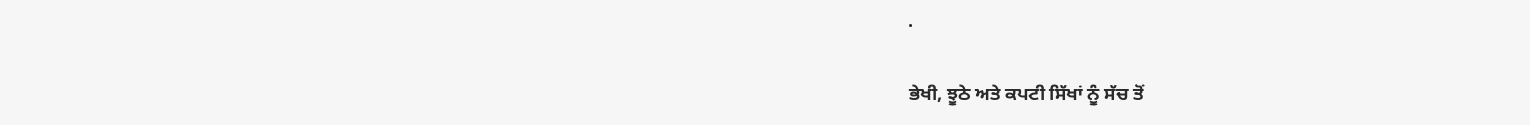.

ਭੇਖੀ, ਝੂਠੇ ਅਤੇ ਕਪਟੀ ਸਿੱਖਾਂ ਨੂੰ ਸੱਚ ਤੋਂ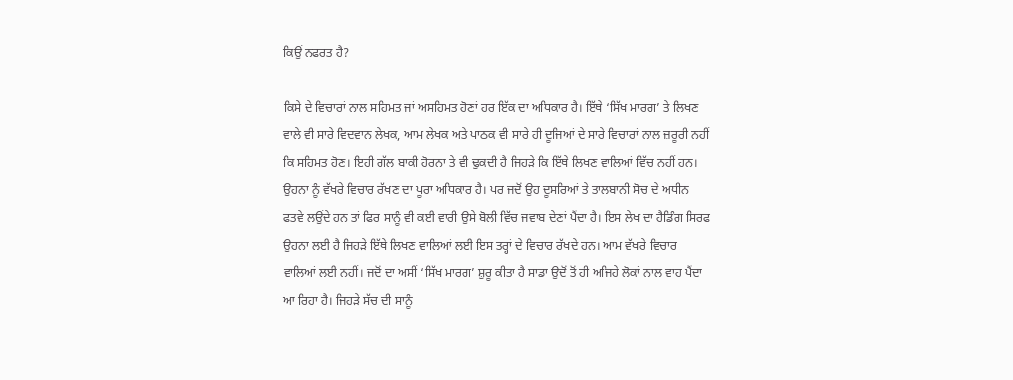ਕਿਉਂ ਨਫਰਤ ਹੈ?

ਕਿਸੇ ਦੇ ਵਿਚਾਰਾਂ ਨਾਲ ਸਹਿਮਤ ਜਾਂ ਅਸਹਿਮਤ ਹੋਣਾਂ ਹਰ ਇੱਕ ਦਾ ਅਧਿਕਾਰ ਹੈ। ਇੱਥੇ ‘ਸਿੱਖ ਮਾਰਗ’ ਤੇ ਲਿਖਣ ਵਾਲੇ ਵੀ ਸਾਰੇ ਵਿਦਵਾਨ ਲੇਖਕ, ਆਮ ਲੇਖਕ ਅਤੇ ਪਾਠਕ ਵੀ ਸਾਰੇ ਹੀ ਦੂਜਿਆਂ ਦੇ ਸਾਰੇ ਵਿਚਾਰਾਂ ਨਾਲ ਜ਼ਰੂਰੀ ਨਹੀਂ ਕਿ ਸਹਿਮਤ ਹੋਣ। ਇਹੀ ਗੱਲ ਬਾਕੀ ਹੋਰਨਾ ਤੇ ਵੀ ਢੁਕਦੀ ਹੈ ਜਿਹੜੇ ਕਿ ਇੱਥੇ ਲਿਖਣ ਵਾਲਿਆਂ ਵਿੱਚ ਨਹੀਂ ਹਨ। ਉਹਨਾ ਨੂੰ ਵੱਖਰੇ ਵਿਚਾਰ ਰੱਖਣ ਦਾ ਪੂਰਾ ਅਧਿਕਾਰ ਹੈ। ਪਰ ਜਦੋਂ ਉਹ ਦੂਸਰਿਆਂ ਤੇ ਤਾਲਬਾਨੀ ਸੋਚ ਦੇ ਅਧੀਨ ਫਤਵੇ ਲਉਂਦੇ ਹਨ ਤਾਂ ਫਿਰ ਸਾਨੂੰ ਵੀ ਕਈ ਵਾਰੀ ਉਸੇ ਬੋਲੀ ਵਿੱਚ ਜਵਾਬ ਦੇਣਾਂ ਪੈਂਦਾ ਹੈ। ਇਸ ਲੇਖ ਦਾ ਹੈਡਿੰਗ ਸਿਰਫ ਉਹਨਾ ਲਈ ਹੈ ਜਿਹੜੇ ਇੱਥੇ ਲਿਖਣ ਵਾਲਿਆਂ ਲਈ ਇਸ ਤਰ੍ਹਾਂ ਦੇ ਵਿਚਾਰ ਰੱਖਦੇ ਹਨ। ਆਮ ਵੱਖਰੇ ਵਿਚਾਰ ਵਾਲਿਆਂ ਲਈ ਨਹੀਂ। ਜਦੋਂ ਦਾ ਅਸੀਂ ‘ਸਿੱਖ ਮਾਰਗ’ ਸ਼ੁਰੂ ਕੀਤਾ ਹੈ ਸਾਡਾ ਉਦੋਂ ਤੋਂ ਹੀ ਅਜਿਹੇ ਲੋਕਾਂ ਨਾਲ ਵਾਹ ਪੈਂਦਾ ਆ ਰਿਹਾ ਹੈ। ਜਿਹੜੇ ਸੱਚ ਦੀ ਸਾਨੂੰ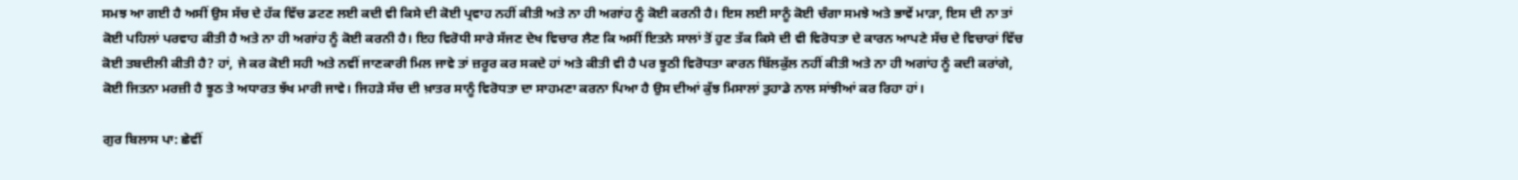ਸਮਝ ਆ ਗਈ ਹੈ ਅਸੀਂ ਉਸ ਸੱਚ ਦੇ ਹੱਕ ਵਿੱਚ ਡਟਣ ਲਈ ਕਦੀ ਵੀ ਕਿਸੇ ਦੀ ਕੋਈ ਪ੍ਰਵਾਹ ਨਹੀਂ ਕੀਤੀ ਅਤੇ ਨਾ ਹੀ ਅਗਾਂਹ ਨੂੰ ਕੋਈ ਕਰਨੀ ਹੈ। ਇਸ ਲਈ ਸਾਨੂੰ ਕੋਈ ਚੰਗਾ ਸਮਝੇ ਅਤੇ ਭਾਵੇਂ ਮਾੜਾ, ਇਸ ਦੀ ਨਾ ਤਾਂ ਕੋਈ ਪਹਿਲਾਂ ਪਰਵਾਹ ਕੀਤੀ ਹੈ ਅਤੇ ਨਾ ਹੀ ਅਗਾਂਹ ਨੂੰ ਕੋਈ ਕਰਨੀ ਹੈ। ਇਹ ਵਿਰੋਧੀ ਸਾਰੇ ਸੱਜਣ ਦੇਖ ਵਿਚਾਰ ਲੈਣ ਕਿ ਅਸੀਂ ਇਤਨੇ ਸਾਲਾਂ ਤੋਂ ਹੁਣ ਤੱਕ ਕਿਸੇ ਦੀ ਵੀ ਵਿਰੋਧਤਾ ਦੇ ਕਾਰਨ ਆਪਣੇ ਸੱਚ ਦੇ ਵਿਚਾਰਾਂ ਵਿੱਚ ਕੋਈ ਤਬਦੀਲੀ ਕੀਤੀ ਹੈ? ਹਾਂ, ਜੇ ਕਰ ਕੋਈ ਸਹੀ ਅਤੇ ਨਵੀਂ ਜਾਣਕਾਰੀ ਮਿਲ ਜਾਵੇ ਤਾਂ ਜ਼ਰੂਰ ਕਰ ਸਕਦੇ ਹਾਂ ਅਤੇ ਕੀਤੀ ਵੀ ਹੈ ਪਰ ਝੂਠੀ ਵਿਰੋਧਤਾ ਕਾਰਨ ਬਿੱਲਕੁੱਲ ਨਹੀਂ ਕੀਤੀ ਅਤੇ ਨਾ ਹੀ ਅਗਾਂਹ ਨੂੰ ਕਦੀ ਕਰਾਂਗੇ, ਕੋਈ ਜਿਤਨਾ ਮਰਜ਼ੀ ਹੈ ਝੂਠ ਤੇ ਅਧਾਰਤ ਝੱਖ ਮਾਰੀ ਜਾਵੇ। ਜਿਹੜੇ ਸੱਚ ਦੀ ਖ਼ਾਤਰ ਸਾਨੂੰ ਵਿਰੋਧਤਾ ਦਾ ਸਾਹਮਣਾ ਕਰਨਾ ਪਿਆ ਹੈ ਉਸ ਦੀਆਂ ਕੁੱਝ ਮਿਸਾਲਾਂ ਤੁਹਾਡੇ ਨਾਲ ਸਾਂਝੀਆਂ ਕਰ ਰਿਹਾ ਹਾਂ।

ਗੁਰ ਬਿਲਾਸ ਪਾ: ਛੇਵੀਂ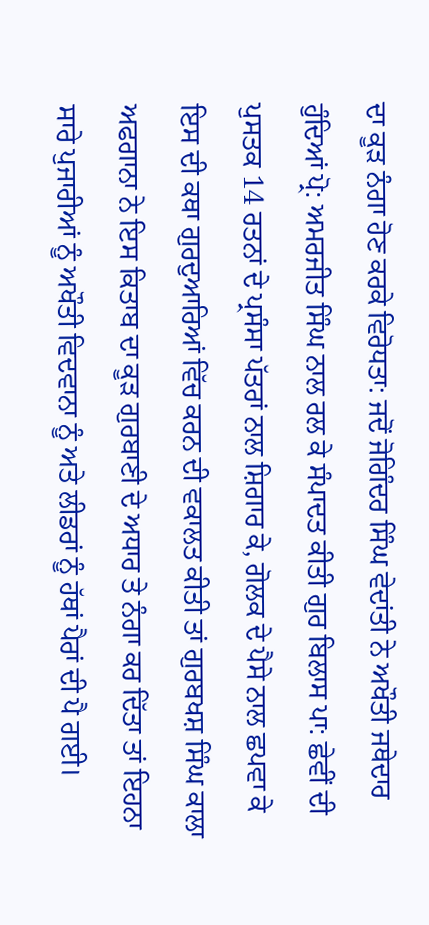ਦਾ ਕੂੜ ਨੰਗਾ ਹੋਣ ਕਰਕੇ ਵਿਰੋਧਤਾ: ਜਦੋਂ ਜੋਗਿੰਦਰ ਸਿੰਘ ਵੇਦਾਂਤੀ ਨੇ ਅਖੌਤੀ ਜਥੇਦਾਰ ਹੁੰਦਿਆਂ ਪ੍ਰੋ: ਅਮਰਜੀਤ ਸਿੰਘ ਨਾਲ ਰਲ ਕੇ ਸੰਪਾਦਤ ਕੀਤੀ ਗੁਰ ਬਿਲਾਸ ਪਾ: ਛੇਵੀਂ ਦੀ ਪੁਸਤਕ 14 ਰਤਨਾਂ ਦੇ ਪ੍ਰਸੰਸਾ ਪੱਤਰਾਂ ਨਾਲ ਸ਼ਿਗਾਰ ਕੇ, ਗੋਲਕ ਦੇ ਪੈਸੇ ਨਾਲ ਛਪਵਾ ਕੇ ਇਸ ਦੀ ਕਥਾ ਗੁਰਦੁਆਰਿਆਂ ਵਿੱਚ ਕਰਨ ਦੀ ਵਕਾਲਤ ਕੀਤੀ ਤਾਂ ਗੁਰਬਖਸ਼ ਸਿੰਘ ਕਾਲਾ ਅਫਗਾਨਾ ਨੇ ਇਸ ਕਿਤਾਬ ਦਾ ਕੂੜ ਗੁਰਬਾਣੀ ਦੇ ਅਧਾਰ ਤੇ ਨੰਗਾ ਕਰ ਦਿੱਤਾ ਤਾਂ ਇਹਨਾ ਸਾਰੇ ਪੁਜਾਰੀਆਂ ਨੂੰ ਅਖੌਤੀ ਵਿਦਵਾਨਾ ਨੂੰ ਅਤੇ ਲੀਡਰਾਂ ਨੂੰ ਹੱਥਾਂ ਪੈਰਾਂ ਦੀ ਪੈ ਗਈ।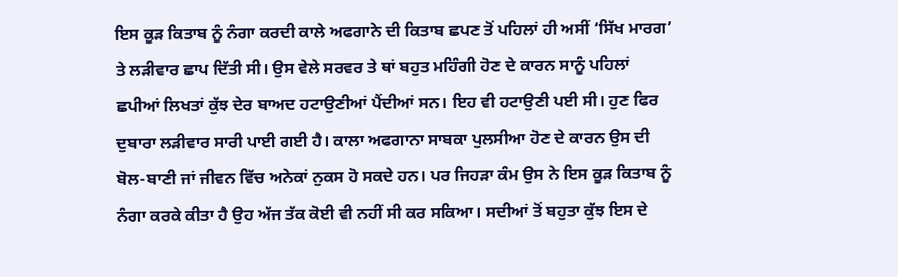ਇਸ ਕੂੜ ਕਿਤਾਬ ਨੂੰ ਨੰਗਾ ਕਰਦੀ ਕਾਲੇ ਅਫਗਾਨੇ ਦੀ ਕਿਤਾਬ ਛਪਣ ਤੋਂ ਪਹਿਲਾਂ ਹੀ ਅਸੀਂ ‘ਸਿੱਖ ਮਾਰਗ’ ਤੇ ਲੜੀਵਾਰ ਛਾਪ ਦਿੱਤੀ ਸੀ। ਉਸ ਵੇਲੇ ਸਰਵਰ ਤੇ ਥਾਂ ਬਹੁਤ ਮਹਿੰਗੀ ਹੋਣ ਦੇ ਕਾਰਨ ਸਾਨੂੰ ਪਹਿਲਾਂ ਛਪੀਆਂ ਲਿਖਤਾਂ ਕੁੱਝ ਦੇਰ ਬਾਅਦ ਹਟਾਉਣੀਆਂ ਪੈਂਦੀਆਂ ਸਨ। ਇਹ ਵੀ ਹਟਾਉਣੀ ਪਈ ਸੀ। ਹੁਣ ਫਿਰ ਦੁਬਾਰਾ ਲੜੀਵਾਰ ਸਾਰੀ ਪਾਈ ਗਈ ਹੈ। ਕਾਲਾ ਅਫਗਾਨਾ ਸਾਬਕਾ ਪੁਲਸੀਆ ਹੋਣ ਦੇ ਕਾਰਨ ਉਸ ਦੀ ਬੋਲ-ਬਾਣੀ ਜਾਂ ਜੀਵਨ ਵਿੱਚ ਅਨੇਕਾਂ ਨੁਕਸ ਹੋ ਸਕਦੇ ਹਨ। ਪਰ ਜਿਹੜਾ ਕੰਮ ਉਸ ਨੇ ਇਸ ਕੂੜ ਕਿਤਾਬ ਨੂੰ ਨੰਗਾ ਕਰਕੇ ਕੀਤਾ ਹੈ ਉਹ ਅੱਜ ਤੱਕ ਕੋਈ ਵੀ ਨਹੀਂ ਸੀ ਕਰ ਸਕਿਆ। ਸਦੀਆਂ ਤੋਂ ਬਹੁਤਾ ਕੁੱਝ ਇਸ ਦੇ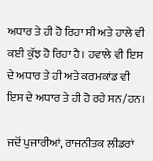ਅਧਾਰ ਤੇ ਹੀ ਹੋ ਰਿਹਾ ਸੀ ਅਤੇ ਹਾਲੇ ਵੀ ਕਈ ਕੁੱਝ ਹੋ ਰਿਹਾ ਹੈ। ਹਵਾਲੇ ਵੀ ਇਸ ਦੇ ਅਧਾਰ ਤੇ ਹੀ ਅਤੇ ਕਰਮਕਾਂਡ ਵੀ ਇਸ ਦੇ ਅਧਾਰ ਤੇ ਹੀ ਹੋ ਰਹੇ ਸਨ/ਹਨ।

ਜਦੋਂ ਪੁਜਾਰੀਆਂ, ਰਾਜਨੀਤਕ ਲੀਡਰਾਂ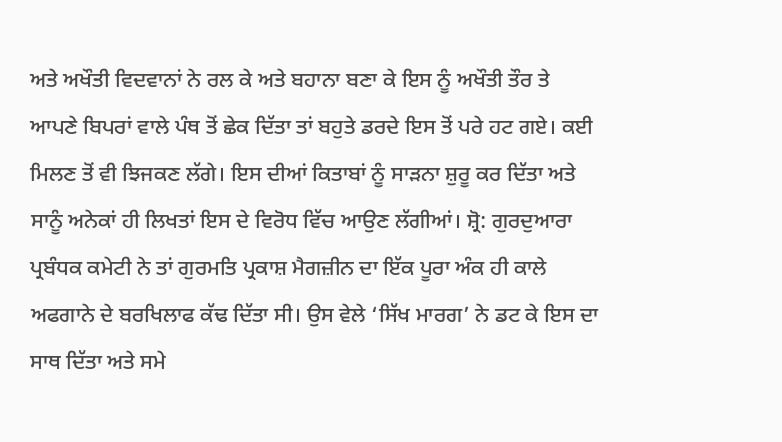ਅਤੇ ਅਖੌਤੀ ਵਿਦਵਾਨਾਂ ਨੇ ਰਲ ਕੇ ਅਤੇ ਬਹਾਨਾ ਬਣਾ ਕੇ ਇਸ ਨੂੰ ਅਖੌਤੀ ਤੌਰ ਤੇ ਆਪਣੇ ਬਿਪਰਾਂ ਵਾਲੇ ਪੰਥ ਤੋਂ ਛੇਕ ਦਿੱਤਾ ਤਾਂ ਬਹੁਤੇ ਡਰਦੇ ਇਸ ਤੋਂ ਪਰੇ ਹਟ ਗਏ। ਕਈ ਮਿਲਣ ਤੋਂ ਵੀ ਝਿਜਕਣ ਲੱਗੇ। ਇਸ ਦੀਆਂ ਕਿਤਾਬਾਂ ਨੂੰ ਸਾੜਨਾ ਸ਼ੁਰੂ ਕਰ ਦਿੱਤਾ ਅਤੇ ਸਾਨੂੰ ਅਨੇਕਾਂ ਹੀ ਲਿਖਤਾਂ ਇਸ ਦੇ ਵਿਰੋਧ ਵਿੱਚ ਆਉਣ ਲੱਗੀਆਂ। ਸ਼੍ਰੋ: ਗੁਰਦੁਆਰਾ ਪ੍ਰਬੰਧਕ ਕਮੇਟੀ ਨੇ ਤਾਂ ਗੁਰਮਤਿ ਪ੍ਰਕਾਸ਼ ਮੈਗਜ਼ੀਨ ਦਾ ਇੱਕ ਪੂਰਾ ਅੰਕ ਹੀ ਕਾਲੇ ਅਫਗਾਨੇ ਦੇ ਬਰਖਿਲਾਫ ਕੱਢ ਦਿੱਤਾ ਸੀ। ਉਸ ਵੇਲੇ ‘ਸਿੱਖ ਮਾਰਗ’ ਨੇ ਡਟ ਕੇ ਇਸ ਦਾ ਸਾਥ ਦਿੱਤਾ ਅਤੇ ਸਮੇ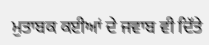ਮੁਤਾਬਕ ਕਈਆਂ ਦੇ ਜਵਾਬ ਵੀ ਦਿੱਤੇ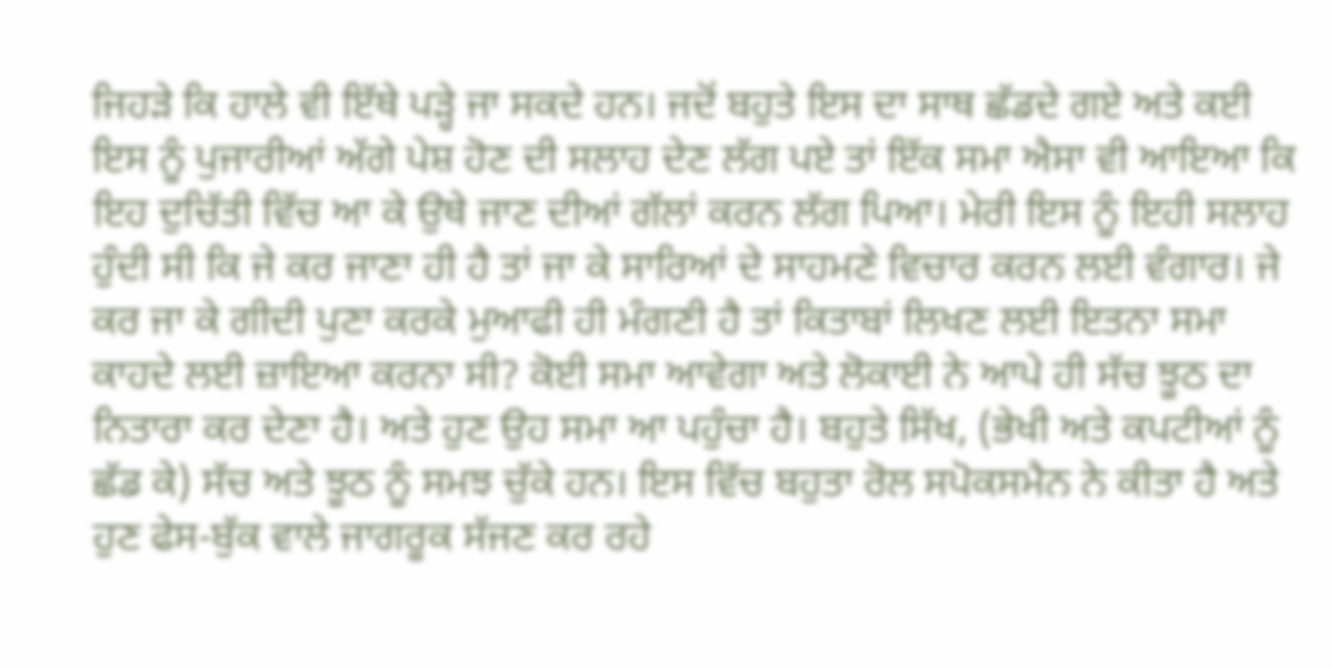ਜਿਹੜੇ ਕਿ ਹਾਲੇ ਵੀ ਇੱਥੇ ਪੜ੍ਹੇ ਜਾ ਸਕਦੇ ਹਨ। ਜਦੋਂ ਬਹੁਤੇ ਇਸ ਦਾ ਸਾਥ ਛੱਡਦੇ ਗਏ ਅਤੇ ਕਈ ਇਸ ਨੂੰ ਪੁਜਾਰੀਆਂ ਅੱਗੇ ਪੇਸ਼ ਹੋਣ ਦੀ ਸਲਾਹ ਦੇਣ ਲੱਗ ਪਏ ਤਾਂ ਇੱਕ ਸਮਾ ਐਸਾ ਵੀ ਆਇਆ ਕਿ ਇਹ ਦੁਚਿੱਤੀ ਵਿੱਚ ਆ ਕੇ ਉਥੇ ਜਾਣ ਦੀਆਂ ਗੱਲਾਂ ਕਰਨ ਲੱਗ ਪਿਆ। ਮੇਰੀ ਇਸ ਨੂੰ ਇਹੀ ਸਲਾਹ ਹੁੰਦੀ ਸੀ ਕਿ ਜੇ ਕਰ ਜਾਣਾ ਹੀ ਹੈ ਤਾਂ ਜਾ ਕੇ ਸਾਰਿਆਂ ਦੇ ਸਾਹਮਣੇ ਵਿਚਾਰ ਕਰਨ ਲਈ ਵੰਗਾਰ। ਜੇ ਕਰ ਜਾ ਕੇ ਗੀਦੀ ਪੁਣਾ ਕਰਕੇ ਮੁਆਫੀ ਹੀ ਮੰਗਣੀ ਹੈ ਤਾਂ ਕਿਤਾਬਾਂ ਲਿਖਣ ਲਈ ਇਤਨਾ ਸਮਾ ਕਾਹਦੇ ਲਈ ਜ਼ਾਇਆ ਕਰਨਾ ਸੀ? ਕੋਈ ਸਮਾ ਆਵੇਗਾ ਅਤੇ ਲੋਕਾਈ ਨੇ ਆਪੇ ਹੀ ਸੱਚ ਝੂਠ ਦਾ ਨਿਤਾਰਾ ਕਰ ਦੇਣਾ ਹੈ। ਅਤੇ ਹੁਣ ਉਹ ਸਮਾ ਆ ਪਹੁੰਚਾ ਹੈ। ਬਹੁਤੇ ਸਿੱਖ, (ਭੇਖੀ ਅਤੇ ਕਪਟੀਆਂ ਨੂੰ ਛੱਡ ਕੇ) ਸੱਚ ਅਤੇ ਝੂਠ ਨੂੰ ਸਮਝ ਚੁੱਕੇ ਹਨ। ਇਸ ਵਿੱਚ ਬਹੁਤਾ ਰੋਲ ਸਪੋਕਸਮੈਨ ਨੇ ਕੀਤਾ ਹੈ ਅਤੇ ਹੁਣ ਫੇਸ-ਬੁੱਕ ਵਾਲੇ ਜਾਗਰੂਕ ਸੱਜਣ ਕਰ ਰਹੇ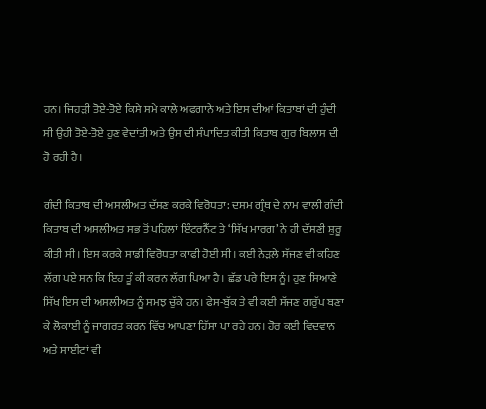ਹਨ। ਜਿਹੜੀ ਤੋਏ-ਤੋਏ ਕਿਸੇ ਸਮੇ ਕਾਲੇ ਅਫਗਾਨੇ ਅਤੇ ਇਸ ਦੀਆਂ ਕਿਤਾਬਾਂ ਦੀ ਹੁੰਦੀ ਸੀ ਉਹੀ ਤੋਏ-ਤੋਏ ਹੁਣ ਵੇਦਾਂਤੀ ਅਤੇ ਉਸ ਦੀ ਸੰਪਾਦਿਤ ਕੀਤੀ ਕਿਤਾਬ ਗੁਰ ਬਿਲਾਸ ਦੀ ਹੋ ਰਹੀ ਹੈ।

ਗੰਦੀ ਕਿਤਾਬ ਦੀ ਅਸਲੀਅਤ ਦੱਸਣ ਕਰਕੇ ਵਿਰੋਧਤਾ: ਦਸਮ ਗ੍ਰੰਥ ਦੇ ਨਾਮ ਵਾਲੀ ਗੰਦੀ ਕਿਤਾਬ ਦੀ ਅਸਲੀਅਤ ਸਭ ਤੋਂ ਪਹਿਲਾਂ ਇੰਟਰਨੈੱਟ ਤੇ ‘ਸਿੱਖ ਮਾਰਗ’ ਨੇ ਹੀ ਦੱਸਣੀ ਸ਼ੁਰੂ ਕੀਤੀ ਸੀ। ਇਸ ਕਰਕੇ ਸਾਡੀ ਵਿਰੋਧਤਾ ਕਾਫੀ ਹੋਈ ਸੀ। ਕਈ ਨੇੜਲੇ ਸੱਜਣ ਵੀ ਕਹਿਣ ਲੱਗ ਪਏ ਸਨ ਕਿ ਇਹ ਤੂੰ ਕੀ ਕਰਨ ਲੱਗ ਪਿਆ ਹੈ। ਛੱਡ ਪਰੇ ਇਸ ਨੂੰ। ਹੁਣ ਸਿਆਣੇ ਸਿੱਖ ਇਸ ਦੀ ਅਸਲੀਅਤ ਨੂੰ ਸਮਝ ਚੁੱਕੇ ਹਨ। ਫੇਸ-ਬੁੱਕ ਤੇ ਵੀ ਕਈ ਸੱਜਣ ਗਰੁੱਪ ਬਣਾ ਕੇ ਲੋਕਾਈ ਨੂੰ ਜਾਗਰਤ ਕਰਨ ਵਿੱਚ ਆਪਣਾ ਹਿੱਸਾ ਪਾ ਰਹੇ ਹਨ। ਹੋਰ ਕਈ ਵਿਦਵਾਨ ਅਤੇ ਸਾਈਟਾਂ ਵੀ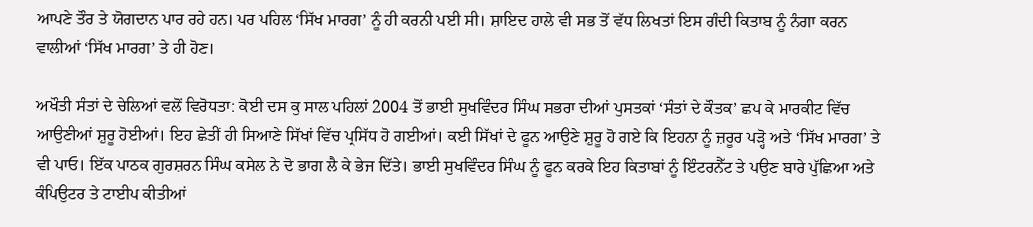ਆਪਣੇ ਤੌਰ ਤੇ ਯੋਗਦਾਨ ਪਾਰ ਰਹੇ ਹਨ। ਪਰ ਪਹਿਲ ‘ਸਿੱਖ ਮਾਰਗ’ ਨੂੰ ਹੀ ਕਰਨੀ ਪਈ ਸੀ। ਸ਼ਾਇਦ ਹਾਲੇ ਵੀ ਸਭ ਤੋਂ ਵੱਧ ਲਿਖਤਾਂ ਇਸ ਗੰਦੀ ਕਿਤਾਬ ਨੂੰ ਨੰਗਾ ਕਰਨ ਵਾਲੀਆਂ ‘ਸਿੱਖ ਮਾਰਗ’ ਤੇ ਹੀ ਹੋਣ।

ਅਖੌਤੀ ਸੰਤਾਂ ਦੇ ਚੇਲਿਆਂ ਵਲੋਂ ਵਿਰੋਧਤਾ: ਕੋਈ ਦਸ ਕੁ ਸਾਲ ਪਹਿਲਾਂ 2004 ਤੋਂ ਭਾਈ ਸੁਖਵਿੰਦਰ ਸਿੰਘ ਸਭਰਾ ਦੀਆਂ ਪੁਸਤਕਾਂ ‘ਸੰਤਾਂ ਦੇ ਕੌਤਕ’ ਛਪ ਕੇ ਮਾਰਕੀਟ ਵਿੱਚ ਆਉਣੀਆਂ ਸ਼ੁਰੂ ਹੋਈਆਂ। ਇਹ ਛੇਤੀਂ ਹੀ ਸਿਆਣੇ ਸਿੱਖਾਂ ਵਿੱਚ ਪ੍ਰਸਿੱਧ ਹੋ ਗਈਆਂ। ਕਈ ਸਿੱਖਾਂ ਦੇ ਫੂਨ ਆਉਣੇ ਸ਼ੁਰੂ ਹੋ ਗਏ ਕਿ ਇਹਨਾ ਨੂੰ ਜ਼ਰੂਰ ਪੜ੍ਹੋ ਅਤੇ ‘ਸਿੱਖ ਮਾਰਗ’ ਤੇ ਵੀ ਪਾਓ। ਇੱਕ ਪਾਠਕ ਗੁਰਸ਼ਰਨ ਸਿੰਘ ਕਸੇਲ ਨੇ ਦੋ ਭਾਗ ਲੈ ਕੇ ਭੇਜ ਦਿੱਤੇ। ਭਾਈ ਸੁਖਵਿੰਦਰ ਸਿੰਘ ਨੂੰ ਫੂਨ ਕਰਕੇ ਇਹ ਕਿਤਾਬਾਂ ਨੂੰ ਇੰਟਰਨੈੱਟ ਤੇ ਪਉਣ ਬਾਰੇ ਪੁੱਛਿਆ ਅਤੇ ਕੰਪਿਉਟਰ ਤੇ ਟਾਈਪ ਕੀਤੀਆਂ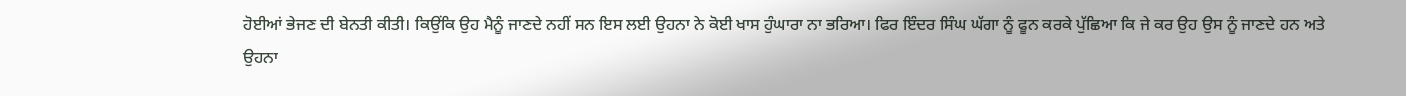ਹੋਈਆਂ ਭੇਜਣ ਦੀ ਬੇਨਤੀ ਕੀਤੀ। ਕਿਉਂਕਿ ਉਹ ਮੈਨੂੰ ਜਾਣਦੇ ਨਹੀਂ ਸਨ ਇਸ ਲਈ ਉਹਨਾ ਨੇ ਕੋਈ ਖਾਸ ਹੁੰਘਾਰਾ ਨਾ ਭਰਿਆ। ਫਿਰ ਇੰਦਰ ਸਿੰਘ ਘੱਗਾ ਨੂੰ ਫੂਨ ਕਰਕੇ ਪੁੱਛਿਆ ਕਿ ਜੇ ਕਰ ਉਹ ਉਸ ਨੂੰ ਜਾਣਦੇ ਹਨ ਅਤੇ ਉਹਨਾ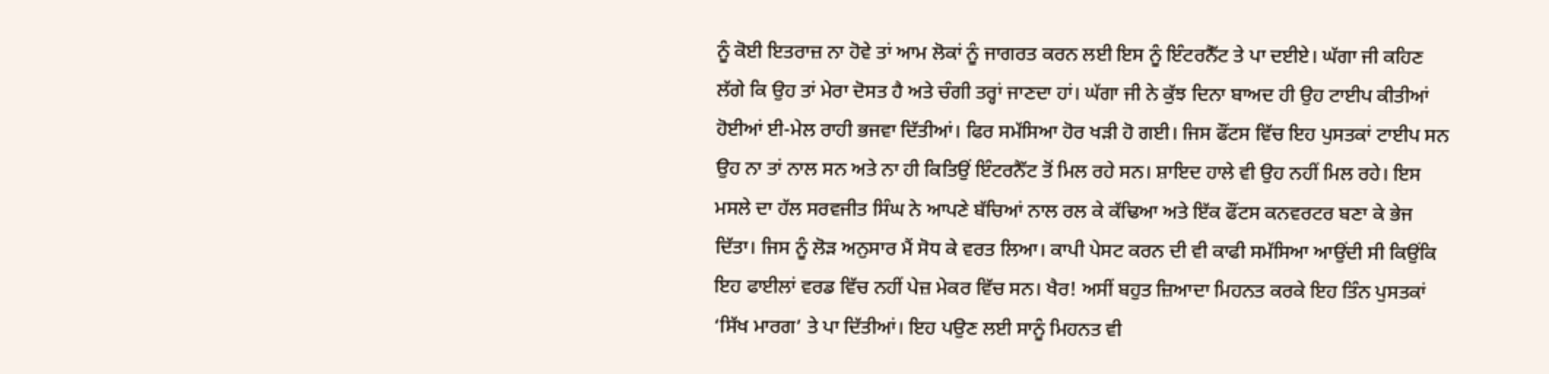ਨੂੰ ਕੋਈ ਇਤਰਾਜ਼ ਨਾ ਹੋਵੇ ਤਾਂ ਆਮ ਲੋਕਾਂ ਨੂੰ ਜਾਗਰਤ ਕਰਨ ਲਈ ਇਸ ਨੂੰ ਇੰਟਰਨੈੱਟ ਤੇ ਪਾ ਦਈਏ। ਘੱਗਾ ਜੀ ਕਹਿਣ ਲੱਗੇ ਕਿ ਉਹ ਤਾਂ ਮੇਰਾ ਦੋਸਤ ਹੈ ਅਤੇ ਚੰਗੀ ਤਰ੍ਹਾਂ ਜਾਣਦਾ ਹਾਂ। ਘੱਗਾ ਜੀ ਨੇ ਕੁੱਝ ਦਿਨਾ ਬਾਅਦ ਹੀ ਉਹ ਟਾਈਪ ਕੀਤੀਆਂ ਹੋਈਆਂ ਈ-ਮੇਲ ਰਾਹੀ ਭਜਵਾ ਦਿੱਤੀਆਂ। ਫਿਰ ਸਮੱਸਿਆ ਹੋਰ ਖੜੀ ਹੋ ਗਈ। ਜਿਸ ਫੌਂਟਸ ਵਿੱਚ ਇਹ ਪੁਸਤਕਾਂ ਟਾਈਪ ਸਨ ਉਹ ਨਾ ਤਾਂ ਨਾਲ ਸਨ ਅਤੇ ਨਾ ਹੀ ਕਿਤਿਉਂ ਇੰਟਰਨੈੱਟ ਤੋਂ ਮਿਲ ਰਹੇ ਸਨ। ਸ਼ਾਇਦ ਹਾਲੇ ਵੀ ਉਹ ਨਹੀਂ ਮਿਲ ਰਹੇ। ਇਸ ਮਸਲੇ ਦਾ ਹੱਲ ਸਰਵਜੀਤ ਸਿੰਘ ਨੇ ਆਪਣੇ ਬੱਚਿਆਂ ਨਾਲ ਰਲ ਕੇ ਕੱਢਿਆ ਅਤੇ ਇੱਕ ਫੌਂਟਸ ਕਨਵਰਟਰ ਬਣਾ ਕੇ ਭੇਜ ਦਿੱਤਾ। ਜਿਸ ਨੂੰ ਲੋੜ ਅਨੁਸਾਰ ਮੈਂ ਸੋਧ ਕੇ ਵਰਤ ਲਿਆ। ਕਾਪੀ ਪੇਸਟ ਕਰਨ ਦੀ ਵੀ ਕਾਫੀ ਸਮੱਸਿਆ ਆਉਂਦੀ ਸੀ ਕਿਉਂਕਿ ਇਹ ਫਾਈਲਾਂ ਵਰਡ ਵਿੱਚ ਨਹੀਂ ਪੇਜ਼ ਮੇਕਰ ਵਿੱਚ ਸਨ। ਖੈਰ! ਅਸੀਂ ਬਹੁਤ ਜ਼ਿਆਦਾ ਮਿਹਨਤ ਕਰਕੇ ਇਹ ਤਿੰਨ ਪੁਸਤਕਾਂ ‘ਸਿੱਖ ਮਾਰਗ’ ਤੇ ਪਾ ਦਿੱਤੀਆਂ। ਇਹ ਪਉਣ ਲਈ ਸਾਨੂੰ ਮਿਹਨਤ ਵੀ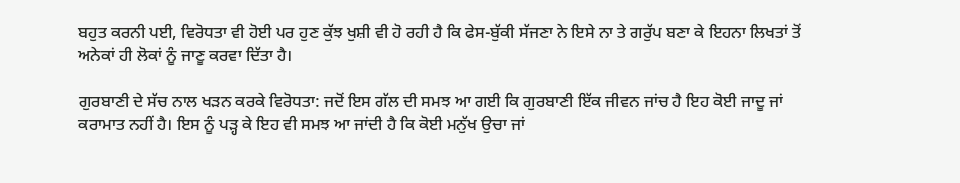ਬਹੁਤ ਕਰਨੀ ਪਈ, ਵਿਰੋਧਤਾ ਵੀ ਹੋਈ ਪਰ ਹੁਣ ਕੁੱਝ ਖੁਸ਼ੀ ਵੀ ਹੋ ਰਹੀ ਹੈ ਕਿ ਫੇਸ-ਬੁੱਕੀ ਸੱਜਣਾ ਨੇ ਇਸੇ ਨਾ ਤੇ ਗਰੁੱਪ ਬਣਾ ਕੇ ਇਹਨਾ ਲਿਖਤਾਂ ਤੋਂ ਅਨੇਕਾਂ ਹੀ ਲੋਕਾਂ ਨੂੰ ਜਾਣੂ ਕਰਵਾ ਦਿੱਤਾ ਹੈ।

ਗੁਰਬਾਣੀ ਦੇ ਸੱਚ ਨਾਲ ਖੜਨ ਕਰਕੇ ਵਿਰੋਧਤਾ: ਜਦੋਂ ਇਸ ਗੱਲ ਦੀ ਸਮਝ ਆ ਗਈ ਕਿ ਗੁਰਬਾਣੀ ਇੱਕ ਜੀਵਨ ਜਾਂਚ ਹੈ ਇਹ ਕੋਈ ਜਾਦੂ ਜਾਂ ਕਰਾਮਾਤ ਨਹੀਂ ਹੈ। ਇਸ ਨੂੰ ਪੜ੍ਹ ਕੇ ਇਹ ਵੀ ਸਮਝ ਆ ਜਾਂਦੀ ਹੈ ਕਿ ਕੋਈ ਮਨੁੱਖ ਉਚਾ ਜਾਂ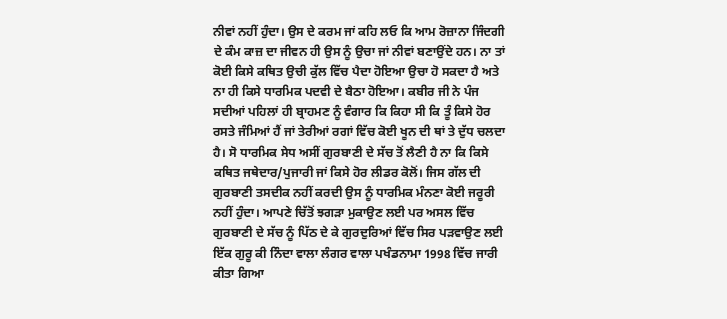ਨੀਵਾਂ ਨਹੀਂ ਹੁੰਦਾ। ਉਸ ਦੇ ਕਰਮ ਜਾਂ ਕਹਿ ਲਓ ਕਿ ਆਮ ਰੋਜ਼ਾਨਾ ਜਿੰਦਗੀ ਦੇ ਕੰਮ ਕਾਜ਼ ਦਾ ਜੀਵਨ ਹੀ ਉਸ ਨੂੰ ਉਚਾ ਜਾਂ ਨੀਵਾਂ ਬਣਾਉਂਦੇ ਹਨ। ਨਾ ਤਾਂ ਕੋਈ ਕਿਸੇ ਕਥਿਤ ਉਚੀ ਕੁੱਲ ਵਿੱਚ ਪੈਦਾ ਹੋਇਆ ਉਚਾ ਹੋ ਸਕਦਾ ਹੈ ਅਤੇ ਨਾ ਹੀ ਕਿਸੇ ਧਾਰਮਿਕ ਪਦਵੀ ਦੇ ਬੈਠਾ ਹੋਇਆ। ਕਬੀਰ ਜੀ ਨੇ ਪੰਜ ਸਦੀਆਂ ਪਹਿਲਾਂ ਹੀ ਬ੍ਰਾਹਮਣ ਨੂੰ ਵੰਗਾਰ ਕਿ ਕਿਹਾ ਸੀ ਕਿ ਤੂੰ ਕਿਸੇ ਹੋਰ ਰਸਤੇ ਜੰਮਿਆਂ ਹੈਂ ਜਾਂ ਤੇਰੀਆਂ ਰਗਾਂ ਵਿੱਚ ਕੋਈ ਖੂਨ ਦੀ ਥਾਂ ਤੇ ਦੁੱਧ ਚਲਦਾ ਹੈ। ਸੋ ਧਾਰਮਿਕ ਸੇਧ ਅਸੀਂ ਗੁਰਬਾਣੀ ਦੇ ਸੱਚ ਤੋਂ ਲੈਣੀ ਹੈ ਨਾ ਕਿ ਕਿਸੇ ਕਥਿਤ ਜਥੇਦਾਰ/ਪੁਜਾਰੀ ਜਾਂ ਕਿਸੇ ਹੋਰ ਲੀਡਰ ਕੋਲੋਂ। ਜਿਸ ਗੱਲ ਦੀ ਗੁਰਬਾਣੀ ਤਸਦੀਕ ਨਹੀਂ ਕਰਦੀ ਉਸ ਨੂੰ ਧਾਰਮਿਕ ਮੰਨਣਾ ਕੋਈ ਜਰੂਰੀ ਨਹੀਂ ਹੁੰਦਾ। ਆਪਣੇ ਚਿੱਤੋਂ ਝਗੜਾ ਮੁਕਾਉਣ ਲਈ ਪਰ ਅਸਲ ਵਿੱਚ ਗੁਰਬਾਣੀ ਦੇ ਸੱਚ ਨੂੰ ਪਿੱਠ ਦੇ ਕੇ ਗੁਰਦੁਰਿਆਂ ਵਿੱਚ ਸਿਰ ਪੜਵਾਉਣ ਲਈ ਇੱਕ ਗੁਰੂ ਕੀ ਨਿੰਦਾ ਵਾਲਾ ਲੰਗਰ ਵਾਲਾ ਪਖੰਡਨਾਮਾ 1998 ਵਿੱਚ ਜਾਰੀ ਕੀਤਾ ਗਿਆ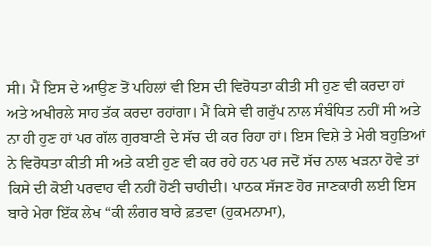ਸੀ। ਮੈਂ ਇਸ ਦੇ ਆਉਣ ਤੋਂ ਪਹਿਲਾਂ ਵੀ ਇਸ ਦੀ ਵਿਰੋਧਤਾ ਕੀਤੀ ਸੀ ਹੁਣ ਵੀ ਕਰਦਾ ਹਾਂ ਅਤੇ ਅਖੀਰਲੇ ਸਾਹ ਤੱਕ ਕਰਦਾ ਰਹਾਂਗਾ। ਮੈਂ ਕਿਸੇ ਵੀ ਗਰੁੱਪ ਨਾਲ ਸੰਬੰਧਿਤ ਨਹੀਂ ਸੀ ਅਤੇ ਨਾ ਹੀ ਹੁਣ ਹਾਂ ਪਰ ਗੱਲ ਗੁਰਬਾਣੀ ਦੇ ਸੱਚ ਦੀ ਕਰ ਰਿਹਾ ਹਾਂ। ਇਸ ਵਿਸ਼ੇ ਤੇ ਮੇਰੀ ਬਹੁਤਿਆਂ ਨੇ ਵਿਰੋਧਤਾ ਕੀਤੀ ਸੀ ਅਤੇ ਕਈ ਹੁਣ ਵੀ ਕਰ ਰਹੇ ਹਨ ਪਰ ਜਦੋਂ ਸੱਚ ਨਾਲ ਖੜਨਾ ਹੋਵੇ ਤਾਂ ਕਿਸੇ ਦੀ ਕੋਈ ਪਰਵਾਹ ਵੀ ਨਹੀਂ ਹੋਣੀ ਚਾਹੀਦੀ। ਪਾਠਕ ਸੱਜਣ ਹੋਰ ਜਾਣਕਾਰੀ ਲਈ ਇਸ ਬਾਰੇ ਮੇਰਾ ਇੱਕ ਲੇਖ “ਕੀ ਲੰਗਰ ਬਾਰੇ ਫ਼ਤਵਾ (ਹੁਕਮਨਾਮਾ),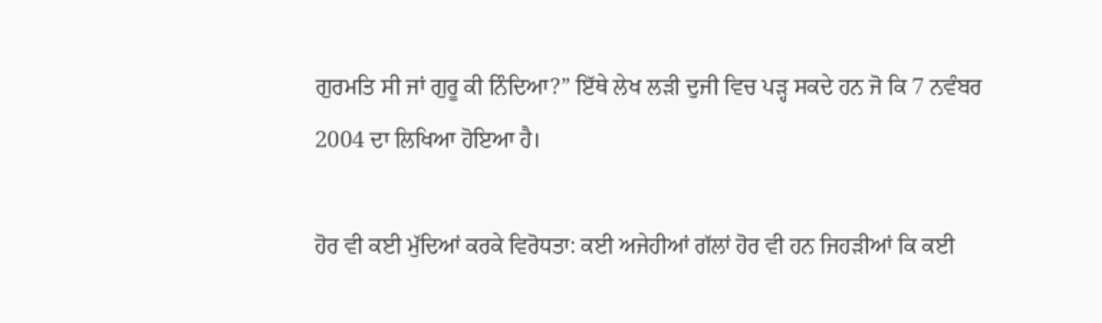ਗੁਰਮਤਿ ਸੀ ਜਾਂ ਗੁਰੂ ਕੀ ਨਿੰਦਿਆ?” ਇੱਥੇ ਲੇਖ ਲੜੀ ਦੁਜੀ ਵਿਚ ਪੜ੍ਹ ਸਕਦੇ ਹਨ ਜੋ ਕਿ 7 ਨਵੰਬਰ 2004 ਦਾ ਲਿਖਿਆ ਹੋਇਆ ਹੈ।

ਹੋਰ ਵੀ ਕਈ ਮੁੱਦਿਆਂ ਕਰਕੇ ਵਿਰੋਧਤਾ: ਕਈ ਅਜੇਹੀਆਂ ਗੱਲਾਂ ਹੋਰ ਵੀ ਹਨ ਜਿਹੜੀਆਂ ਕਿ ਕਈ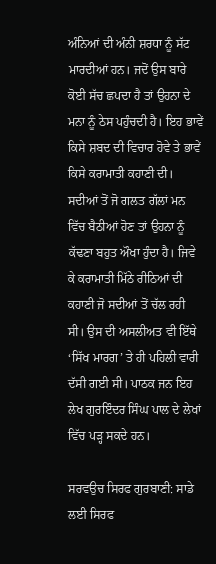ਅੰਨਿਆਂ ਦੀ ਅੰਨੀ ਸ਼ਰਧਾ ਨੂੰ ਸੱਟ ਮਾਰਦੀਆਂ ਹਨ। ਜਦੋਂ ਉਸ ਬਾਰੇ ਕੋਈ ਸੱਚ ਛਪਦਾ ਹੈ ਤਾਂ ਉਹਨਾ ਦੇ ਮਨਾ ਨੂੰ ਠੇਸ ਪਹੁੰਚਦੀ ਹੈ। ਇਹ ਭਾਵੇਂ ਕਿਸੇ ਸ਼ਬਦ ਦੀ ਵਿਚਾਰ ਹੋਵੇ ਤੇ ਭਾਵੇਂ ਕਿਸੇ ਕਰਾਮਾਤੀ ਕਹਾਣੀ ਦੀ। ਸਦੀਆਂ ਤੋਂ ਜੋ ਗਲਤ ਗੱਲਾਂ ਮਨ ਵਿੱਚ ਬੈਠੀਆਂ ਹੋਣ ਤਾਂ ਉਹਨਾ ਨੂੰ ਕੱਢਣਾ ਬਹੁਤ ਔਖਾ ਹੁੰਦਾ ਹੈ। ਜਿਵੇ ਕੇ ਕਰਾਮਾਤੀ ਮਿੱਠੇ ਰੀਠਿਆਂ ਦੀ ਕਹਾਣੀ ਜੋ ਸਦੀਆਂ ਤੋਂ ਚੱਲ ਰਹੀ ਸੀ। ਉਸ ਦੀ ਅਸਲੀਅਤ ਵੀ ਇੱਥੇ ‘ਸਿੱਖ ਮਾਰਗ’ ਤੇ ਹੀ ਪਹਿਲੀ ਵਾਰੀ ਦੱਸੀ ਗਈ ਸੀ। ਪਾਠਕ ਜਨ ਇਹ ਲੇਖ ਗੁਰਇੰਦਰ ਸਿੰਘ ਪਾਲ ਦੇ ਲੇਖਾਂ ਵਿੱਚ ਪੜ੍ਹ ਸਕਦੇ ਹਨ।

ਸਰਵਉਚ ਸਿਰਫ ਗੁਰਬਾਣੀ: ਸਾਡੇ ਲਈ ਸਿਰਫ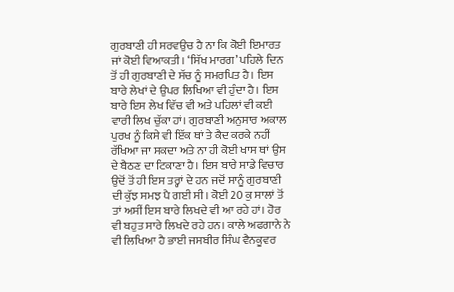ਗੁਰਬਾਣੀ ਹੀ ਸਰਵਉਚ ਹੈ ਨਾ ਕਿ ਕੋਈ ਇਮਾਰਤ ਜਾਂ ਕੋਈ ਵਿਆਕਤੀ। ‘ਸਿੱਖ ਮਾਰਗ’ ਪਹਿਲੇ ਦਿਨ ਤੋਂ ਹੀ ਗੁਰਬਾਣੀ ਦੇ ਸੱਚ ਨੂੰ ਸਮਰਪਿਤ ਹੈ। ਇਸ ਬਾਰੇ ਲੇਖਾਂ ਦੇ ਉਪਰ ਲਿਖਿਆ ਵੀ ਹੁੰਦਾ ਹੈ। ਇਸ ਬਾਰੇ ਇਸ ਲੇਖ ਵਿੱਚ ਵੀ ਅਤੇ ਪਹਿਲਾਂ ਵੀ ਕਈ ਵਾਰੀ ਲਿਖ ਚੁੱਕਾ ਹਾਂ। ਗੁਰਬਾਣੀ ਅਨੁਸਾਰ ਅਕਾਲ ਪੁਰਖ ਨੂੰ ਕਿਸੇ ਵੀ ਇੱਕ ਥਾਂ ਤੇ ਕੈਦ ਕਰਕੇ ਨਹੀਂ ਰੱਖਿਆ ਜਾ ਸਕਦਾ ਅਤੇ ਨਾ ਹੀ ਕੋਈ ਖਾਸ ਥਾਂ ਉਸ ਦੇ ਬੈਠਣ ਦਾ ਟਿਕਾਣਾ ਹੈ। ਇਸ ਬਾਰੇ ਸਾਡੇ ਵਿਚਾਰ ਉਦੋਂ ਤੋਂ ਹੀ ਇਸ ਤਰ੍ਹਾਂ ਦੇ ਹਨ ਜਦੋਂ ਸਾਨੂੰ ਗੁਰਬਾਣੀ ਦੀ ਕੁੱਝ ਸਮਝ ਪੈ ਗਈ ਸੀ। ਕੋਈ 20 ਕੁ ਸਾਲਾਂ ਤੋਂ ਤਾਂ ਅਸੀਂ ਇਸ ਬਾਰੇ ਲਿਖਦੇ ਵੀ ਆ ਰਹੇ ਹਾਂ। ਹੋਰ ਵੀ ਬਹੁਤ ਸਾਰੇ ਲਿਖਦੇ ਰਹੇ ਹਨ। ਕਾਲੇ ਅਫਗਾਨੇ ਨੇ ਵੀ ਲਿਖਿਆ ਹੈ ਭਾਈ ਜਸਬੀਰ ਸਿੰਘ ਵੈਨਕੂਵਰ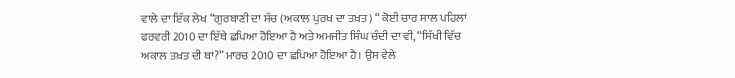ਵਾਲੇ ਦਾ ਇੱਕ ਲੇਖ “ਗੁਰਬਾਣੀ ਦਾ ਸੱਚ (ਅਕਾਲ ਪੁਰਖ ਦਾ ਤਖ਼ਤ) “ ਕੋਈ ਚਾਰ ਸਾਲ ਪਹਿਲਾਂ ਫਰਵਰੀ 2010 ਦਾ ਇੱਥੇ ਛਪਿਆ ਹੋਇਆ ਹੈ ਅਤੇ ਅਮਜੀਤ ਸਿੰਘ ਚੰਦੀ ਦਾ ਵੀ, “ਸਿੱਖੀ ਵਿੱਚ ਅਕਾਲ ਤਖ਼ਤ ਦੀ ਥਾਂ?” ਮਾਰਚ 2010 ਦਾ ਛਪਿਆ ਹੋਇਆ ਹੈ। ਉਸ ਵੇਲੇ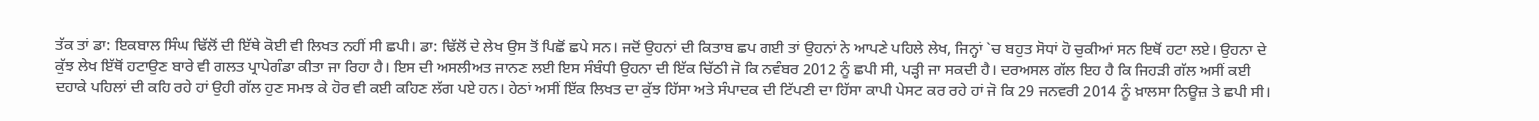ਤੱਕ ਤਾਂ ਡਾ: ਇਕਬਾਲ ਸਿੰਘ ਢਿੱਲੋਂ ਦੀ ਇੱਥੇ ਕੋਈ ਵੀ ਲਿਖਤ ਨਹੀਂ ਸੀ ਛਪੀ। ਡਾ: ਢਿੱਲੋਂ ਦੇ ਲੇਖ ਉਸ ਤੋਂ ਪਿਛੋਂ ਛਪੇ ਸਨ। ਜਦੋਂ ਉਹਨਾਂ ਦੀ ਕਿਤਾਬ ਛਪ ਗਈ ਤਾਂ ਉਹਨਾਂ ਨੇ ਆਪਣੇ ਪਹਿਲੇ ਲੇਖ, ਜਿਨ੍ਹਾਂ `ਚ ਬਹੁਤ ਸੋਧਾਂ ਹੋ ਚੁਕੀਆਂ ਸਨ ਇਥੋਂ ਹਟਾ ਲਏ। ਉਹਨਾ ਦੇ ਕੁੱਝ ਲੇਖ ਇੱਥੋਂ ਹਟਾਉਣ ਬਾਰੇ ਵੀ ਗਲਤ ਪ੍ਰਾਪੇਗੰਡਾ ਕੀਤਾ ਜਾ ਰਿਹਾ ਹੈ। ਇਸ ਦੀ ਅਸਲੀਅਤ ਜਾਨਣ ਲਈ ਇਸ ਸੰਬੰਧੀ ਉਹਨਾ ਦੀ ਇੱਕ ਚਿੱਠੀ ਜੋ ਕਿ ਨਵੰਬਰ 2012 ਨੂੰ ਛਪੀ ਸੀ, ਪੜ੍ਹੀ ਜਾ ਸਕਦੀ ਹੈ। ਦਰਅਸਲ ਗੱਲ ਇਹ ਹੈ ਕਿ ਜਿਹੜੀ ਗੱਲ ਅਸੀਂ ਕਈ ਦਹਾਕੇ ਪਹਿਲਾਂ ਦੀ ਕਹਿ ਰਹੇ ਹਾਂ ਉਹੀ ਗੱਲ ਹੁਣ ਸਮਝ ਕੇ ਹੋਰ ਵੀ ਕਈ ਕਹਿਣ ਲੱਗ ਪਏ ਹਨ। ਹੇਠਾਂ ਅਸੀਂ ਇੱਕ ਲਿਖਤ ਦਾ ਕੁੱਝ ਹਿੱਸਾ ਅਤੇ ਸੰਪਾਦਕ ਦੀ ਟਿੱਪਣੀ ਦਾ ਹਿੱਸਾ ਕਾਪੀ ਪੇਸਟ ਕਰ ਰਹੇ ਹਾਂ ਜੋ ਕਿ 29 ਜਨਵਰੀ 2014 ਨੂੰ ਖ਼ਾਲਸਾ ਨਿਊਜ਼ ਤੇ ਛਪੀ ਸੀ।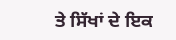ਤੇ ਸਿੱਖਾਂ ਦੇ ਇਕ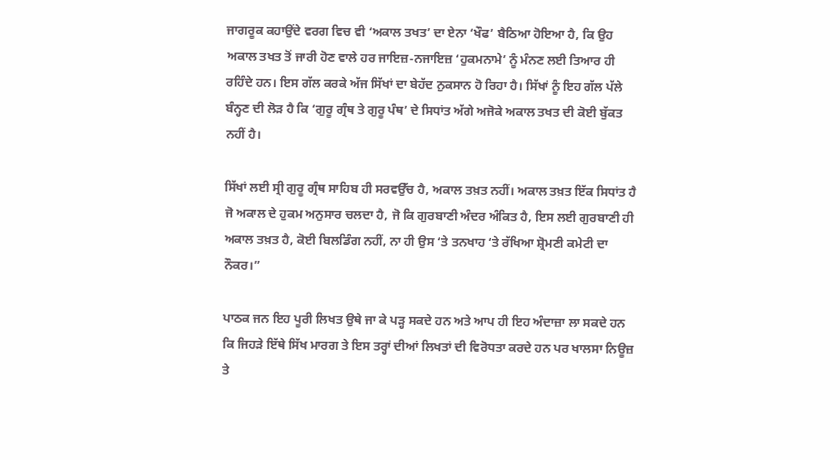ਜਾਗਰੂਕ ਕਹਾਉਂਦੇ ਵਰਗ ਵਿਚ ਵੀ ‘ਅਕਾਲ ਤਖਤ’ ਦਾ ਏਨਾ ‘ਖੌਫ’ ਬੈਠਿਆ ਹੋਇਆ ਹੈ, ਕਿ ਉਹ ਅਕਾਲ ਤਖਤ ਤੋਂ ਜਾਰੀ ਹੋਣ ਵਾਲੇ ਹਰ ਜਾਇਜ਼-ਨਜਾਇਜ਼ ‘ਹੁਕਮਨਾਮੇ’ ਨੂੰ ਮੰਨਣ ਲਈ ਤਿਆਰ ਹੀ ਰਹਿੰਦੇ ਹਨ। ਇਸ ਗੱਲ ਕਰਕੇ ਅੱਜ ਸਿੱਖਾਂ ਦਾ ਬੇਹੱਦ ਨੁਕਸਾਨ ਹੋ ਰਿਹਾ ਹੈ। ਸਿੱਖਾਂ ਨੂੰ ਇਹ ਗੱਲ ਪੱਲੇ ਬੰਨ੍ਹਣ ਦੀ ਲੋੜ ਹੈ ਕਿ ‘ਗੁਰੂ ਗ੍ਰੰਥ ਤੇ ਗੁਰੂ ਪੰਥ’ ਦੇ ਸਿਧਾਂਤ ਅੱਗੇ ਅਜੋਕੇ ਅਕਾਲ ਤਖਤ ਦੀ ਕੋਈ ਬੁੱਕਤ ਨਹੀਂ ਹੈ।

ਸਿੱਖਾਂ ਲਈ ਸ੍ਰੀ ਗੁਰੂ ਗ੍ਰੰਥ ਸਾਹਿਬ ਹੀ ਸਰਵਉੱਚ ਹੈ, ਅਕਾਲ ਤਖ਼ਤ ਨਹੀਂ। ਅਕਾਲ ਤਖ਼ਤ ਇੱਕ ਸਿਧਾਂਤ ਹੈ ਜੋ ਅਕਾਲ ਦੇ ਹੁਕਮ ਅਨੁਸਾਰ ਚਲਦਾ ਹੈ, ਜੋ ਕਿ ਗੁਰਬਾਣੀ ਅੰਦਰ ਅੰਕਿਤ ਹੈ, ਇਸ ਲਈ ਗੁਰਬਾਣੀ ਹੀ ਅਕਾਲ ਤਖ਼ਤ ਹੈ, ਕੋਈ ਬਿਲਡਿੰਗ ਨਹੀਂ, ਨਾ ਹੀ ਉਸ ‘ਤੇ ਤਨਖਾਹ ‘ਤੇ ਰੱਖਿਆ ਸ਼੍ਰੋਮਣੀ ਕਮੇਟੀ ਦਾ ਨੌਕਰ।”

ਪਾਠਕ ਜਨ ਇਹ ਪੂਰੀ ਲਿਖਤ ਉਥੇ ਜਾ ਕੇ ਪੜ੍ਹ ਸਕਦੇ ਹਨ ਅਤੇ ਆਪ ਹੀ ਇਹ ਅੰਦਾਜ਼ਾ ਲਾ ਸਕਦੇ ਹਨ ਕਿ ਜਿਹੜੇ ਇੱਥੇ ਸਿੱਖ ਮਾਰਗ ਤੇ ਇਸ ਤਰ੍ਹਾਂ ਦੀਆਂ ਲਿਖਤਾਂ ਦੀ ਵਿਰੋਧਤਾ ਕਰਦੇ ਹਨ ਪਰ ਖਾਲਸਾ ਨਿਊਜ਼ ਤੇ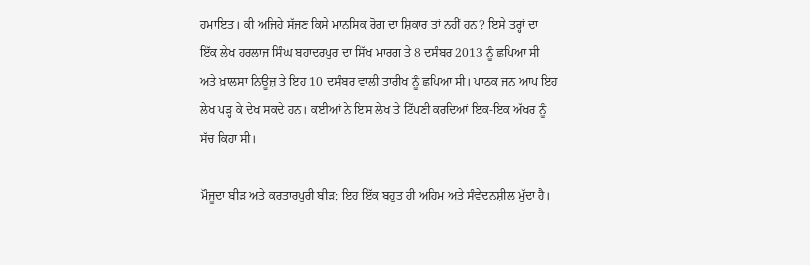ਹਮਾਇਤ। ਕੀ ਅਜਿਹੇ ਸੱਜਣ ਕਿਸੇ ਮਾਨਸਿਕ ਰੋਗ ਦਾ ਸ਼ਿਕਾਰ ਤਾਂ ਨਹੀਂ ਹਨ? ਇਸੇ ਤਰ੍ਹਾਂ ਦਾ ਇੱਕ ਲੇਖ ਹਰਲਾਜ ਸਿੰਘ ਬਹਾਦਰਪੁਰ ਦਾ ਸਿੱਖ ਮਾਰਗ ਤੇ 8 ਦਸੰਬਰ 2013 ਨੂੰ ਛਪਿਆ ਸੀ ਅਤੇ ਖ਼ਾਲਸਾ ਨਿਊਜ਼ ਤੇ ਇਹ 10 ਦਸੰਬਰ ਵਾਲੀ ਤਾਰੀਖ ਨੂੰ ਛਪਿਆ ਸੀ। ਪਾਠਕ ਜਨ ਆਪ ਇਹ ਲੇਖ ਪੜ੍ਹ ਕੇ ਦੇਖ ਸਕਦੇ ਹਨ। ਕਈਆਂ ਨੇ ਇਸ ਲੇਖ ਤੇ ਟਿੱਪਣੀ ਕਰਦਿਆਂ ਇਕ-ਇਕ ਅੱਖਰ ਨੂੰ ਸੱਚ ਕਿਹਾ ਸੀ।

ਮੌਜੂਦਾ ਬੀੜ ਅਤੇ ਕਰਤਾਰਪੁਰੀ ਬੀੜ: ਇਹ ਇੱਕ ਬਹੁਤ ਹੀ ਅਹਿਮ ਅਤੇ ਸੰਵੇਦਨਸ਼ੀਲ ਮੁੱਦਾ ਹੈ।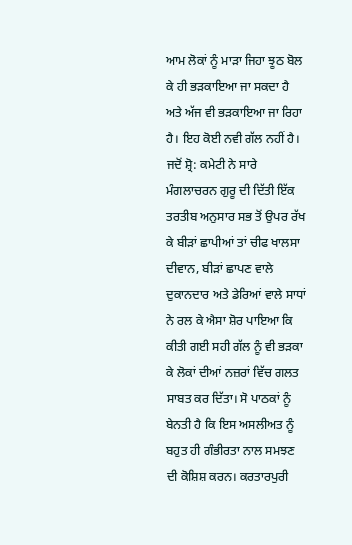ਆਮ ਲੋਕਾਂ ਨੂੰ ਮਾੜਾ ਜਿਹਾ ਝੂਠ ਬੋਲ ਕੇ ਹੀ ਭੜਕਾਇਆ ਜਾ ਸਕਦਾ ਹੈ ਅਤੇ ਅੱਜ ਵੀ ਭੜਕਾਇਆ ਜਾ ਰਿਹਾ ਹੈ। ਇਹ ਕੋਈ ਨਵੀ ਗੱਲ ਨਹੀਂ ਹੈ। ਜਦੋਂ ਸ਼੍ਰੋ: ਕਮੇਟੀ ਨੇ ਸਾਰੇ ਮੰਗਲਾਚਰਨ ਗੁਰੂ ਦੀ ਦਿੱਤੀ ਇੱਕ ਤਰਤੀਬ ਅਨੁਸਾਰ ਸਭ ਤੋਂ ਉਪਰ ਰੱਖ ਕੇ ਬੀੜਾਂ ਛਾਪੀਆਂ ਤਾਂ ਚੀਫ ਖਾਲਸਾ ਦੀਵਾਨ, ਬੀੜਾਂ ਛਾਪਣ ਵਾਲੇ ਦੁਕਾਨਦਾਰ ਅਤੇ ਡੇਰਿਆਂ ਵਾਲੇ ਸਾਧਾਂ ਨੇ ਰਲ ਕੇ ਐਸਾ ਸ਼ੋਰ ਪਾਇਆ ਕਿ ਕੀਤੀ ਗਈ ਸਹੀ ਗੱਲ ਨੂੰ ਵੀ ਭੜਕਾ ਕੇ ਲੋਕਾਂ ਦੀਆਂ ਨਜ਼ਰਾਂ ਵਿੱਚ ਗਲਤ ਸਾਬਤ ਕਰ ਦਿੱਤਾ। ਸੋ ਪਾਠਕਾਂ ਨੂੰ ਬੇਨਤੀ ਹੈ ਕਿ ਇਸ ਅਸਲੀਅਤ ਨੂੰ ਬਹੁਤ ਹੀ ਗੰਭੀਰਤਾ ਨਾਲ ਸਮਝਣ ਦੀ ਕੋਸ਼ਿਸ਼ ਕਰਨ। ਕਰਤਾਰਪੁਰੀ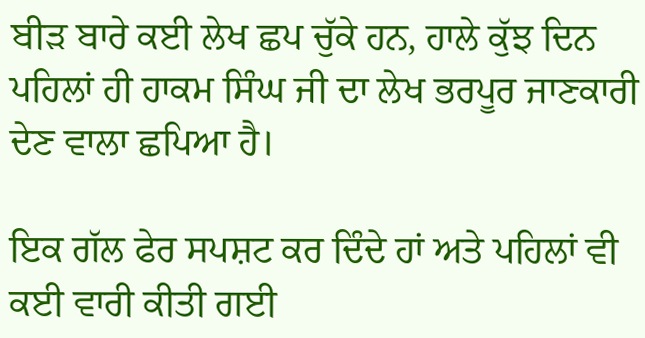ਬੀੜ ਬਾਰੇ ਕਈ ਲੇਖ ਛਪ ਚੁੱਕੇ ਹਨ, ਹਾਲੇ ਕੁੱਝ ਦਿਨ ਪਹਿਲਾਂ ਹੀ ਹਾਕਮ ਸਿੰਘ ਜੀ ਦਾ ਲੇਖ ਭਰਪੂਰ ਜਾਣਕਾਰੀ ਦੇਣ ਵਾਲਾ ਛਪਿਆ ਹੈ।

ਇਕ ਗੱਲ ਫੇਰ ਸਪਸ਼ਟ ਕਰ ਦਿੰਦੇ ਹਾਂ ਅਤੇ ਪਹਿਲਾਂ ਵੀ ਕਈ ਵਾਰੀ ਕੀਤੀ ਗਈ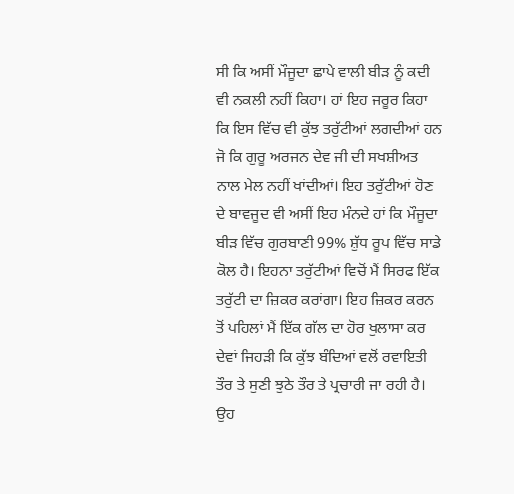ਸੀ ਕਿ ਅਸੀਂ ਮੌਜੂਦਾ ਛਾਪੇ ਵਾਲੀ ਬੀੜ ਨੂੰ ਕਦੀ ਵੀ ਨਕਲੀ ਨਹੀਂ ਕਿਹਾ। ਹਾਂ ਇਹ ਜਰੂਰ ਕਿਹਾ ਕਿ ਇਸ ਵਿੱਚ ਵੀ ਕੁੱਝ ਤਰੁੱਟੀਆਂ ਲਗਦੀਆਂ ਹਨ ਜੋ ਕਿ ਗੁਰੂ ਅਰਜਨ ਦੇਵ ਜੀ ਦੀ ਸਖਸ਼ੀਅਤ ਨਾਲ ਮੇਲ ਨਹੀਂ ਖਾਂਦੀਆਂ। ਇਹ ਤਰੁੱਟੀਆਂ ਹੋਣ ਦੇ ਬਾਵਜੂਦ ਵੀ ਅਸੀਂ ਇਹ ਮੰਨਦੇ ਹਾਂ ਕਿ ਮੌਜੂਦਾ ਬੀੜ ਵਿੱਚ ਗੁਰਬਾਣੀ 99% ਸ਼ੁੱਧ ਰੂਪ ਵਿੱਚ ਸਾਡੇ ਕੋਲ ਹੈ। ਇਹਨਾ ਤਰੁੱਟੀਆਂ ਵਿਚੋਂ ਮੈਂ ਸਿਰਫ ਇੱਕ ਤਰੁੱਟੀ ਦਾ ਜ਼ਿਕਰ ਕਰਾਂਗਾ। ਇਹ ਜ਼ਿਕਰ ਕਰਨ ਤੋਂ ਪਹਿਲਾਂ ਮੈਂ ਇੱਕ ਗੱਲ ਦਾ ਹੋਰ ਖੁਲਾਸਾ ਕਰ ਦੇਵਾਂ ਜਿਹੜੀ ਕਿ ਕੁੱਝ ਬੰਦਿਆਂ ਵਲੋਂ ਰਵਾਇਤੀ ਤੌਰ ਤੇ ਸੁਣੀ ਝੁਠੇ ਤੌਰ ਤੇ ਪ੍ਰਚਾਰੀ ਜਾ ਰਹੀ ਹੈ। ਉਹ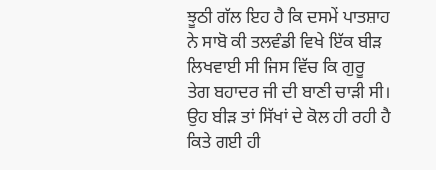ਝੂਠੀ ਗੱਲ ਇਹ ਹੈ ਕਿ ਦਸਮੇਂ ਪਾਤਸ਼ਾਹ ਨੇ ਸਾਬੋ ਕੀ ਤਲਵੰਡੀ ਵਿਖੇ ਇੱਕ ਬੀੜ ਲਿਖਵਾਈ ਸੀ ਜਿਸ ਵਿੱਚ ਕਿ ਗੁਰੂ ਤੇਗ ਬਹਾਦਰ ਜੀ ਦੀ ਬਾਣੀ ਚਾੜੀ ਸੀ। ਉਹ ਬੀੜ ਤਾਂ ਸਿੱਖਾਂ ਦੇ ਕੋਲ ਹੀ ਰਹੀ ਹੈ ਕਿਤੇ ਗਈ ਹੀ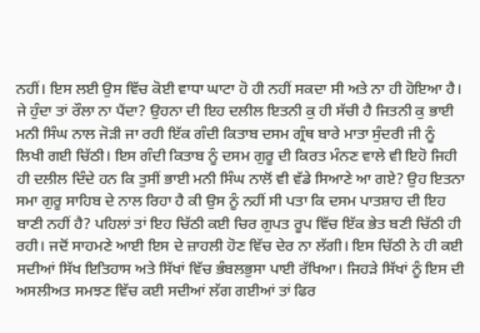ਨਹੀਂ। ਇਸ ਲਈ ਉਸ ਵਿੱਚ ਕੋਈ ਵਾਧਾ ਘਾਟਾ ਹੋ ਹੀ ਨਹੀਂ ਸਕਦਾ ਸੀ ਅਤੇ ਨਾ ਹੀ ਹੋਇਆ ਹੈ। ਜੇ ਹੁੰਦਾ ਤਾਂ ਰੌਲਾ ਨਾ ਪੈਂਦਾ? ਉਹਨਾ ਦੀ ਇਹ ਦਲੀਲ ਇਤਨੀ ਕੁ ਹੀ ਸੱਚੀ ਹੈ ਜਿਤਨੀ ਕੁ ਭਾਈ ਮਨੀ ਸਿੰਘ ਨਾਲ ਜੋੜੀ ਜਾ ਰਹੀ ਇੱਕ ਗੰਦੀ ਕਿਤਾਬ ਦਸਮ ਗ੍ਰੰਥ ਬਾਰੇ ਮਾਤਾ ਸੁੰਦਰੀ ਜੀ ਨੂੰ ਲਿਖੀ ਗਈ ਚਿੱਠੀ। ਇਸ ਗੰਦੀ ਕਿਤਾਬ ਨੂੰ ਦਸਮ ਗੁਰੂ ਦੀ ਕਿਰਤ ਮੰਨਣ ਵਾਲੇ ਵੀ ਇਹੋ ਜਿਹੀ ਹੀ ਦਲੀਲ ਦਿੰਦੇ ਹਨ ਕਿ ਤੁਸੀਂ ਭਾਈ ਮਨੀ ਸਿੰਘ ਨਾਲੋਂ ਵੀ ਵੱਡੇ ਸਿਆਣੇ ਆ ਗਏ? ਉਹ ਇਤਨਾ ਸਮਾ ਗੁਰੂ ਸਾਹਿਬ ਦੇ ਨਾਲ ਰਿਹਾ ਹੈ ਕੀ ਉਸ ਨੂੰ ਨਹੀਂ ਸੀ ਪਤਾ ਕਿ ਦਸਮ ਪਾਤਸ਼ਾਹ ਦੀ ਇਹ ਬਾਣੀ ਨਹੀਂ ਹੈ? ਪਹਿਲਾਂ ਤਾਂ ਇਹ ਚਿੱਠੀ ਕਈ ਚਿਰ ਗੁਪਤ ਰੂਪ ਵਿੱਚ ਇੱਕ ਭੇਤ ਬਣੀ ਚਿੱਠੀ ਹੀ ਰਹੀ। ਜਦੋਂ ਸਾਹਮਣੇ ਆਈ ਇਸ ਦੇ ਜ਼ਾਹਲੀ ਹੋਣ ਵਿੱਚ ਦੇਰ ਨਾ ਲੱਗੀ। ਇਸ ਚਿੱਠੀ ਨੇ ਹੀ ਕਈ ਸਦੀਆਂ ਸਿੱਖ ਇਤਿਹਾਸ ਅਤੇ ਸਿੱਖਾਂ ਵਿੱਚ ਭੰਬਲਭੁਸਾ ਪਾਈ ਰੱਖਿਆ। ਜਿਹੜੇ ਸਿੱਖਾਂ ਨੂੰ ਇਸ ਦੀ ਅਸਲੀਅਤ ਸਮਝਣ ਵਿੱਚ ਕਈ ਸਦੀਆਂ ਲੱਗ ਗਈਆਂ ਤਾਂ ਫਿਰ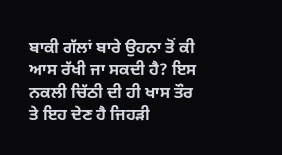ਬਾਕੀ ਗੱਲਾਂ ਬਾਰੇ ਉਹਨਾ ਤੋਂ ਕੀ ਆਸ ਰੱਖੀ ਜਾ ਸਕਦੀ ਹੈ? ਇਸ ਨਕਲੀ ਚਿੱਠੀ ਦੀ ਹੀ ਖਾਸ ਤੌਰ ਤੇ ਇਹ ਦੇਣ ਹੈ ਜਿਹੜੀ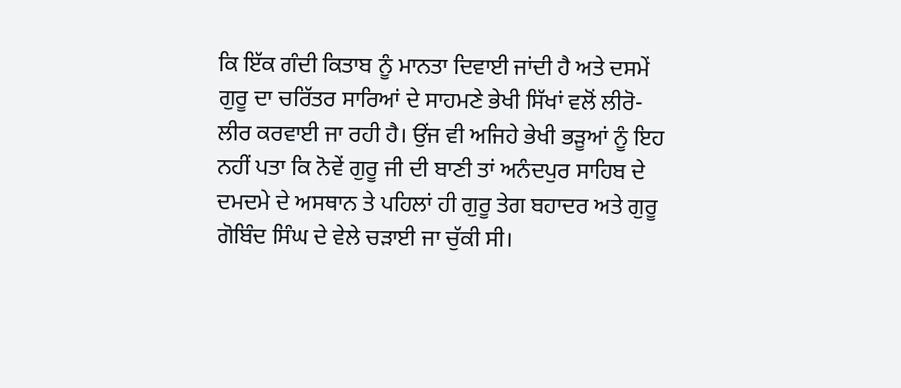ਕਿ ਇੱਕ ਗੰਦੀ ਕਿਤਾਬ ਨੂੰ ਮਾਨਤਾ ਦਿਵਾਈ ਜਾਂਦੀ ਹੈ ਅਤੇ ਦਸਮੇਂ ਗੁਰੂ ਦਾ ਚਰਿੱਤਰ ਸਾਰਿਆਂ ਦੇ ਸਾਹਮਣੇ ਭੇਖੀ ਸਿੱਖਾਂ ਵਲੋਂ ਲੀਰੋ-ਲੀਰ ਕਰਵਾਈ ਜਾ ਰਹੀ ਹੈ। ਉਂਜ ਵੀ ਅਜਿਹੇ ਭੇਖੀ ਭੜੂਆਂ ਨੂੰ ਇਹ ਨਹੀਂ ਪਤਾ ਕਿ ਨੋਵੇਂ ਗੁਰੂ ਜੀ ਦੀ ਬਾਣੀ ਤਾਂ ਅਨੰਦਪੁਰ ਸਾਹਿਬ ਦੇ ਦਮਦਮੇ ਦੇ ਅਸਥਾਨ ਤੇ ਪਹਿਲਾਂ ਹੀ ਗੁਰੂ ਤੇਗ ਬਹਾਦਰ ਅਤੇ ਗੁਰੂ ਗੋਬਿੰਦ ਸਿੰਘ ਦੇ ਵੇਲੇ ਚੜਾਈ ਜਾ ਚੁੱਕੀ ਸੀ।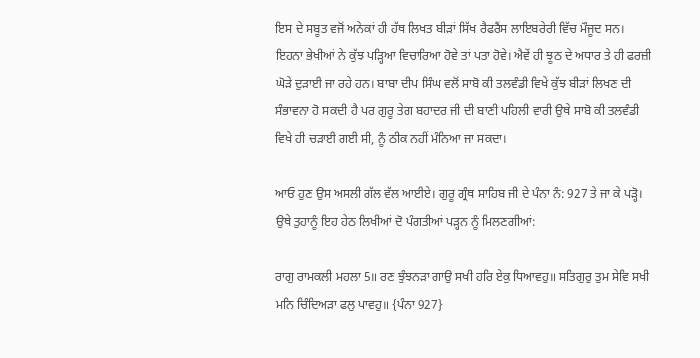ਇਸ ਦੇ ਸਬੂਤ ਵਜੋਂ ਅਨੇਕਾਂ ਹੀ ਹੱਥ ਲਿਖਤ ਬੀੜਾਂ ਸਿੱਖ ਰੈਫਰੈਂਸ ਲਾਇਬਰੇਰੀ ਵਿੱਚ ਮੌਜੂਦ ਸਨ। ਇਹਨਾ ਭੇਖੀਆਂ ਨੇ ਕੁੱਝ ਪੜ੍ਹਿਆ ਵਿਚਾਰਿਆ ਹੋਵੇ ਤਾਂ ਪਤਾ ਹੋਵੇ। ਐਵੇਂ ਹੀ ਝੂਠ ਦੇ ਅਧਾਰ ਤੇ ਹੀ ਫਰਜ਼ੀ ਘੋੜੇ ਦੁੜਾਈ ਜਾ ਰਹੇ ਹਨ। ਬਾਬਾ ਦੀਪ ਸਿੰਘ ਵਲੋਂ ਸਾਬੋ ਕੀ ਤਲਵੰਡੀ ਵਿਖੇ ਕੁੱਝ ਬੀੜਾਂ ਲਿਖਣ ਦੀ ਸੰਭਾਵਨਾ ਹੋ ਸਕਦੀ ਹੈ ਪਰ ਗੁਰੂ ਤੇਗ ਬਹਾਦਰ ਜੀ ਦੀ ਬਾਣੀ ਪਹਿਲੀ ਵਾਰੀ ਉਥੇ ਸਾਬੋ ਕੀ ਤਲਵੰਡੀ ਵਿਖੇ ਹੀ ਚੜਾਈ ਗਈ ਸੀ, ਨੂੰ ਠੀਕ ਨਹੀਂ ਮੰਨਿਆ ਜਾ ਸਕਦਾ।

ਆਓ ਹੁਣ ਉਸ ਅਸਲੀ ਗੱਲ ਵੱਲ ਆਈਏ। ਗੁਰੂ ਗ੍ਰੰਥ ਸਾਹਿਬ ਜੀ ਦੇ ਪੰਨਾ ਨੰ: 927 ਤੇ ਜਾ ਕੇ ਪੜ੍ਹੋ। ਉਥੇ ਤੁਹਾਨੂੰ ਇਹ ਹੇਠ ਲਿਖੀਆਂ ਦੋ ਪੰਗਤੀਆਂ ਪੜ੍ਹਨ ਨੂੰ ਮਿਲਣਗੀਆਂ:

ਰਾਗੁ ਰਾਮਕਲੀ ਮਹਲਾ 5॥ ਰਣ ਝੁੰਝਨੜਾ ਗਾਉ ਸਖੀ ਹਰਿ ਏਕੁ ਧਿਆਵਹੁ॥ ਸਤਿਗੁਰੁ ਤੁਮ ਸੇਵਿ ਸਖੀ ਮਨਿ ਚਿੰਦਿਅੜਾ ਫਲੁ ਪਾਵਹੁ॥ {ਪੰਨਾ 927}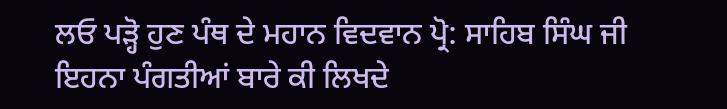ਲਓ ਪੜ੍ਹੋ ਹੁਣ ਪੰਥ ਦੇ ਮਹਾਨ ਵਿਦਵਾਨ ਪ੍ਰੋ: ਸਾਹਿਬ ਸਿੰਘ ਜੀ ਇਹਨਾ ਪੰਗਤੀਆਂ ਬਾਰੇ ਕੀ ਲਿਖਦੇ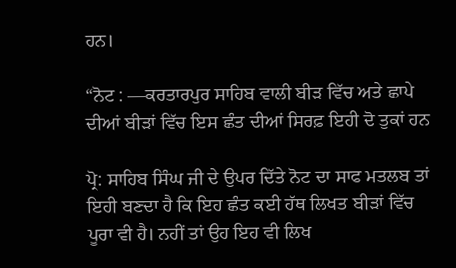ਹਨ।

“ਨੋਟ : —ਕਰਤਾਰਪੁਰ ਸਾਹਿਬ ਵਾਲੀ ਬੀੜ ਵਿੱਚ ਅਤੇ ਛਾਪੇ ਦੀਆਂ ਬੀੜਾਂ ਵਿੱਚ ਇਸ ਛੰਤ ਦੀਆਂ ਸਿਰਫ਼ ਇਹੀ ਦੋ ਤੁਕਾਂ ਹਨ

ਪ੍ਰੋ: ਸਾਹਿਬ ਸਿੰਘ ਜੀ ਦੇ ਉਪਰ ਦਿੱਤੇ ਨੋਟ ਦਾ ਸਾਫ ਮਤਲਬ ਤਾਂ ਇਹੀ ਬਣਦਾ ਹੈ ਕਿ ਇਹ ਛੰਤ ਕਈ ਹੱਥ ਲਿਖਤ ਬੀੜਾਂ ਵਿੱਚ ਪੂਰਾ ਵੀ ਹੈ। ਨਹੀਂ ਤਾਂ ਉਹ ਇਹ ਵੀ ਲਿਖ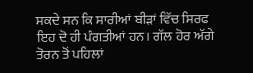ਸਕਦੇ ਸਨ ਕਿ ਸਾਰੀਆਂ ਬੀੜਾਂ ਵਿੱਚ ਸਿਰਫ ਇਹ ਦੋ ਹੀ ਪੰਗਤੀਆਂ ਹਨ। ਗੱਲ ਹੋਰ ਅੱਗੇ ਤੋਰਨ ਤੋਂ ਪਹਿਲਾਂ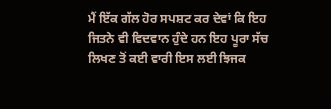ਮੈਂ ਇੱਕ ਗੱਲ ਹੋਰ ਸਪਸ਼ਟ ਕਰ ਦੇਵਾਂ ਕਿ ਇਹ ਜਿਤਨੇ ਵੀ ਵਿਦਵਾਨ ਹੁੰਦੇ ਹਨ ਇਹ ਪੂਰਾ ਸੱਚ ਲਿਖਣ ਤੋਂ ਕਈ ਵਾਰੀ ਇਸ ਲਈ ਝਿਜਕ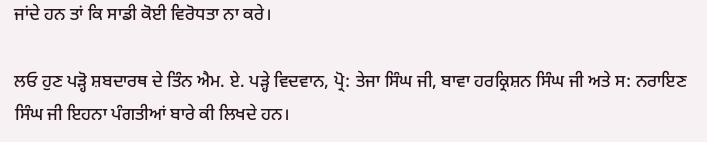ਜਾਂਦੇ ਹਨ ਤਾਂ ਕਿ ਸਾਡੀ ਕੋਈ ਵਿਰੋਧਤਾ ਨਾ ਕਰੇ।

ਲਓ ਹੁਣ ਪੜ੍ਹੋ ਸ਼ਬਦਾਰਥ ਦੇ ਤਿੰਨ ਐਮ. ਏ. ਪੜ੍ਹੇ ਵਿਦਵਾਨ, ਪ੍ਰੋ: ਤੇਜਾ ਸਿੰਘ ਜੀ, ਬਾਵਾ ਹਰਕ੍ਰਿਸ਼ਨ ਸਿੰਘ ਜੀ ਅਤੇ ਸ: ਨਰਾਇਣ ਸਿੰਘ ਜੀ ਇਹਨਾ ਪੰਗਤੀਆਂ ਬਾਰੇ ਕੀ ਲਿਖਦੇ ਹਨ।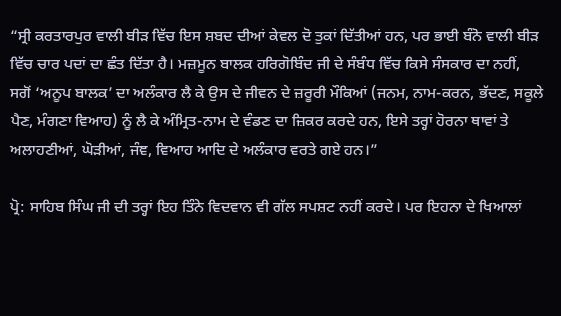“ਸ੍ਰੀ ਕਰਤਾਰਪੁਰ ਵਾਲੀ ਬੀੜ ਵਿੱਚ ਇਸ ਸ਼ਬਦ ਦੀਆਂ ਕੇਵਲ ਦੋ ਤੁਕਾਂ ਦਿੱਤੀਆਂ ਹਨ, ਪਰ ਭਾਈ ਬੰਨੋ ਵਾਲੀ ਬੀੜ ਵਿੱਚ ਚਾਰ ਪਦਾਂ ਦਾ ਛੰਤ ਦਿੱਤਾ ਹੈ। ਮਜ਼ਮੂਨ ਬਾਲਕ ਹਰਿਗੋਬਿੰਦ ਜੀ ਦੇ ਸੰਬੰਧ ਵਿੱਚ ਕਿਸੇ ਸੰਸਕਾਰ ਦਾ ਨਹੀਂ, ਸਗੋਂ ‘ਅਨੂਪ ਬਾਲਕ’ ਦਾ ਅਲੰਕਾਰ ਲੈ ਕੇ ਉਸ ਦੇ ਜੀਵਨ ਦੇ ਜ਼ਰੂਰੀ ਮੌਕਿਆਂ (ਜਨਮ, ਨਾਮ-ਕਰਨ, ਭੱਦਣ, ਸਕੂਲੇ ਪੈਣ, ਮੰਗਣਾ ਵਿਆਹ) ਨੂੰ ਲੈ ਕੇ ਅੰਮ੍ਰਿਤ-ਨਾਮ ਦੇ ਵੰਡਣ ਦਾ ਜ਼ਿਕਰ ਕਰਦੇ ਹਨ, ਇਸੇ ਤਰ੍ਹਾਂ ਹੋਰਨਾ ਥਾਵਾਂ ਤੇ ਅਲਾਹਣੀਆਂ, ਘੋੜੀਆਂ, ਜੰਞ, ਵਿਆਹ ਆਦਿ ਦੇ ਅਲੰਕਾਰ ਵਰਤੇ ਗਏ ਹਨ।”

ਪ੍ਰੋ: ਸਾਹਿਬ ਸਿੰਘ ਜੀ ਦੀ ਤਰ੍ਹਾਂ ਇਹ ਤਿੰਨੇ ਵਿਦਵਾਨ ਵੀ ਗੱਲ ਸਪਸ਼ਟ ਨਹੀਂ ਕਰਦੇ। ਪਰ ਇਹਨਾ ਦੇ ਖਿਆਲਾਂ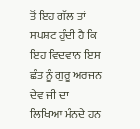ਤੋਂ ਇਹ ਗੱਲ ਤਾਂ ਸਪਸ਼ਟ ਹੁੰਦੀ ਹੈ ਕਿ ਇਹ ਵਿਦਵਾਨ ਇਸ ਛੰਤ ਨੂੰ ਗੁਰੂ ਅਰਜਨ ਦੇਵ ਜੀ ਦਾ ਲਿਖਿਆ ਮੰਨਦੇ ਹਨ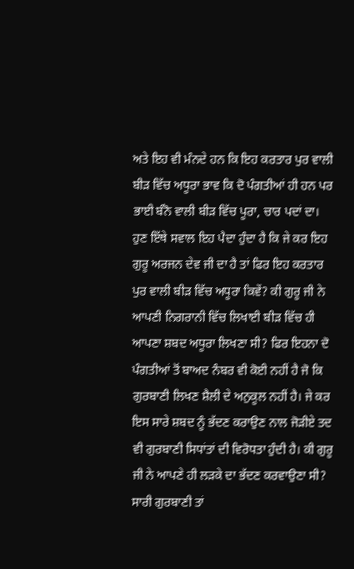ਅਤੇ ਇਹ ਵੀ ਮੰਨਦੇ ਹਨ ਕਿ ਇਹ ਕਰਤਾਰ ਪੁਰ ਵਾਲੀ ਬੀੜ ਵਿੱਚ ਅਧੂਰਾ ਭਾਵ ਕਿ ਦੋ ਪੰਗਤੀਆਂ ਹੀ ਹਨ ਪਰ ਭਾਈ ਬੰਨੋ ਵਾਲੀ ਬੀੜ ਵਿੱਚ ਪੂਰਾ, ਚਾਰ ਪਦਾਂ ਦਾ। ਹੁਣ ਇੱਥੇ ਸਵਾਲ ਇਹ ਪੈਦਾ ਹੁੰਦਾ ਹੈ ਕਿ ਜੇ ਕਰ ਇਹ ਗੁਰੂ ਅਰਜਨ ਦੇਵ ਜੀ ਦਾ ਹੈ ਤਾਂ ਫਿਰ ਇਹ ਕਰਤਾਰ ਪੁਰ ਵਾਲੀ ਬੀੜ ਵਿੱਚ ਅਧੂਰਾ ਕਿਵੇਂ? ਕੀ ਗੁਰੂ ਜੀ ਨੇ ਆਪਣੀ ਨਿਗਰਾਨੀ ਵਿੱਚ ਲਿਖਾਈ ਬੀੜ ਵਿੱਚ ਹੀ ਆਪਣਾ ਸ਼ਬਦ ਅਧੂਰਾ ਲਿਖਣਾ ਸੀ? ਫਿਰ ਇਹਨਾ ਦੋ ਪੰਗਤੀਆਂ ਤੋਂ ਬਾਅਦ ਨੰਬਰ ਵੀ ਕੋਈ ਨਹੀਂ ਹੈ ਜੋ ਕਿ ਗੁਰਬਾਣੀ ਲਿਖਣ ਸ਼ੈਲੀ ਦੇ ਅਨੁਕੂਲ ਨਹੀਂ ਹੈ। ਜੇ ਕਰ ਇਸ ਸਾਰੇ ਸ਼ਬਦ ਨੂੰ ਭੱਦਣ ਕਰਾਉਣ ਨਾਲ ਜੋੜੀਏ ਤਦ ਵੀ ਗੁਰਬਾਣੀ ਸਿਧਾਂਤਾਂ ਦੀ ਵਿਰੋਧਤਾ ਹੁੰਦੀ ਹੈ। ਕੀ ਗੁਰੂ ਜੀ ਨੇ ਆਪਣੇ ਹੀ ਲੜਕੇ ਦਾ ਭੱਦਣ ਕਰਵਾਉਣਾ ਸੀ? ਸਾਰੀ ਗੁਰਬਾਣੀ ਤਾਂ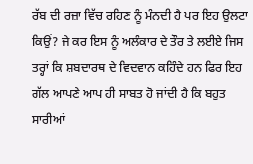ਰੱਬ ਦੀ ਰਜ਼ਾ ਵਿੱਚ ਰਹਿਣ ਨੂੰ ਮੰਨਦੀ ਹੈ ਪਰ ਇਹ ਉਲਟਾ ਕਿਉਂ? ਜੇ ਕਰ ਇਸ ਨੂੰ ਅਲੰਕਾਰ ਦੇ ਤੌਰ ਤੇ ਲਈਏ ਜਿਸ ਤਰ੍ਹਾਂ ਕਿ ਸ਼ਬਦਾਰਥ ਦੇ ਵਿਦਵਾਨ ਕਹਿੰਦੇ ਹਨ ਫਿਰ ਇਹ ਗੱਲ ਆਪਣੇ ਆਪ ਹੀ ਸਾਬਤ ਹੋ ਜਾਂਦੀ ਹੈ ਕਿ ਬਹੁਤ ਸਾਰੀਆਂ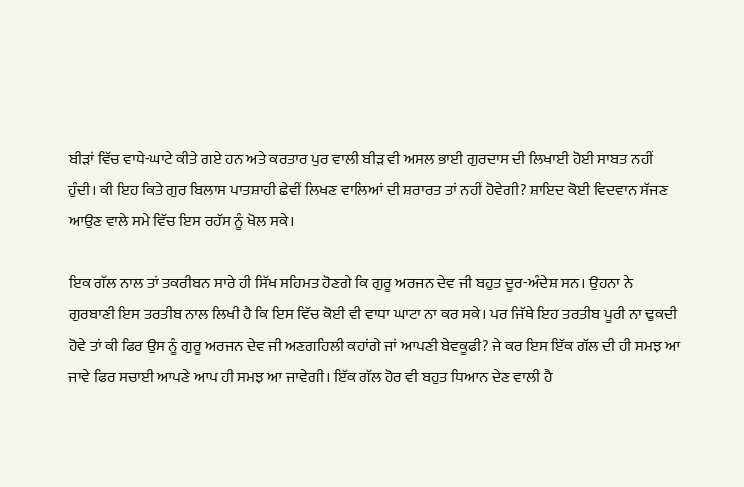ਬੀੜਾਂ ਵਿੱਚ ਵਾਧੇ-ਘਾਟੇ ਕੀਤੇ ਗਏ ਹਨ ਅਤੇ ਕਰਤਾਰ ਪੁਰ ਵਾਲੀ ਬੀੜ ਵੀ ਅਸਲ ਭਾਈ ਗੁਰਦਾਸ ਦੀ ਲਿਖਾਈ ਹੋਈ ਸਾਬਤ ਨਹੀਂ ਹੁੰਦੀ। ਕੀ ਇਹ ਕਿਤੇ ਗੁਰ ਬਿਲਾਸ ਪਾਤਸ਼ਾਹੀ ਛੇਵੀਂ ਲਿਖਣ ਵਾਲਿਆਂ ਦੀ ਸ਼ਰਾਰਤ ਤਾਂ ਨਹੀਂ ਹੋਵੇਗੀ? ਸ਼ਾਇਦ ਕੋਈ ਵਿਦਵਾਨ ਸੱਜਣ ਆਉਣ ਵਾਲੇ ਸਮੇ ਵਿੱਚ ਇਸ ਰਹੱਸ ਨੂੰ ਖੋਲ ਸਕੇ।

ਇਕ ਗੱਲ ਨਾਲ ਤਾਂ ਤਕਰੀਬਨ ਸਾਰੇ ਹੀ ਸਿੱਖ ਸਹਿਮਤ ਹੋਣਗੇ ਕਿ ਗੁਰੂ ਅਰਜਨ ਦੇਵ ਜੀ ਬਹੁਤ ਦੂਰ-ਅੰਦੇਸ਼ ਸਨ। ਉਹਨਾ ਨੇ ਗੁਰਬਾਣੀ ਇਸ ਤਰਤੀਬ ਨਾਲ ਲਿਖੀ ਹੈ ਕਿ ਇਸ ਵਿੱਚ ਕੋਈ ਵੀ ਵਾਧਾ ਘਾਟਾ ਨਾ ਕਰ ਸਕੇ। ਪਰ ਜਿੱਥੇ ਇਹ ਤਰਤੀਬ ਪੂਰੀ ਨਾ ਢੁਕਦੀ ਹੋਵੇ ਤਾਂ ਕੀ ਫਿਰ ਉਸ ਨੂੰ ਗੁਰੂ ਅਰਜਨ ਦੇਵ ਜੀ ਅਣਗਹਿਲੀ ਕਹਾਂਗੇ ਜਾਂ ਆਪਣੀ ਬੇਵਕੂਫੀ? ਜੇ ਕਰ ਇਸ ਇੱਕ ਗੱਲ ਦੀ ਹੀ ਸਮਝ ਆ ਜਾਵੇ ਫਿਰ ਸਚਾਈ ਆਪਣੇ ਆਪ ਹੀ ਸਮਝ ਆ ਜਾਵੇਗੀ। ਇੱਕ ਗੱਲ ਹੋਰ ਵੀ ਬਹੁਤ ਧਿਆਨ ਦੇਣ ਵਾਲੀ ਹੈ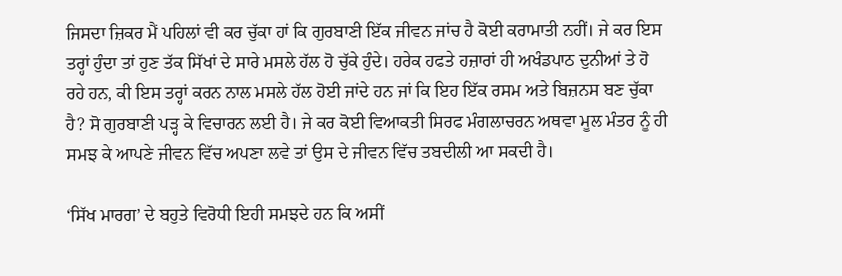ਜਿਸਦਾ ਜ਼ਿਕਰ ਮੈਂ ਪਹਿਲਾਂ ਵੀ ਕਰ ਚੁੱਕਾ ਹਾਂ ਕਿ ਗੁਰਬਾਣੀ ਇੱਕ ਜੀਵਨ ਜਾਂਚ ਹੈ ਕੋਈ ਕਰਾਮਾਤੀ ਨਹੀਂ। ਜੇ ਕਰ ਇਸ ਤਰ੍ਹਾਂ ਹੁੰਦਾ ਤਾਂ ਹੁਣ ਤੱਕ ਸਿੱਖਾਂ ਦੇ ਸਾਰੇ ਮਸਲੇ ਹੱਲ ਹੋ ਚੁੱਕੇ ਹੁੰਦੇ। ਹਰੇਕ ਹਫਤੇ ਹਜ਼ਾਰਾਂ ਹੀ ਅਖੰਡਪਾਠ ਦੁਨੀਆਂ ਤੇ ਹੋ ਰਹੇ ਹਨ, ਕੀ ਇਸ ਤਰ੍ਹਾਂ ਕਰਨ ਨਾਲ ਮਸਲੇ ਹੱਲ ਹੋਈ ਜਾਂਦੇ ਹਨ ਜਾਂ ਕਿ ਇਹ ਇੱਕ ਰਸਮ ਅਤੇ ਬਿਜ਼ਨਸ ਬਣ ਚੁੱਕਾ ਹੈ? ਸੋ ਗੁਰਬਾਣੀ ਪੜ੍ਹ ਕੇ ਵਿਚਾਰਨ ਲਈ ਹੈ। ਜੇ ਕਰ ਕੋਈ ਵਿਆਕਤੀ ਸਿਰਫ ਮੰਗਲਾਚਰਨ ਅਥਵਾ ਮੂਲ ਮੰਤਰ ਨੂੰ ਹੀ ਸਮਝ ਕੇ ਆਪਣੇ ਜੀਵਨ ਵਿੱਚ ਅਪਣਾ ਲਵੇ ਤਾਂ ਉਸ ਦੇ ਜੀਵਨ ਵਿੱਚ ਤਬਦੀਲੀ ਆ ਸਕਦੀ ਹੈ।

‘ਸਿੱਖ ਮਾਰਗ’ ਦੇ ਬਹੁਤੇ ਵਿਰੋਧੀ ਇਹੀ ਸਮਝਦੇ ਹਨ ਕਿ ਅਸੀਂ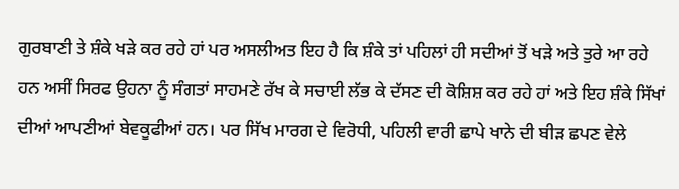ਗੁਰਬਾਣੀ ਤੇ ਸ਼ੰਕੇ ਖੜੇ ਕਰ ਰਹੇ ਹਾਂ ਪਰ ਅਸਲੀਅਤ ਇਹ ਹੈ ਕਿ ਸ਼ੰਕੇ ਤਾਂ ਪਹਿਲਾਂ ਹੀ ਸਦੀਆਂ ਤੋਂ ਖੜੇ ਅਤੇ ਤੁਰੇ ਆ ਰਹੇ ਹਨ ਅਸੀਂ ਸਿਰਫ ਉਹਨਾ ਨੂੰ ਸੰਗਤਾਂ ਸਾਹਮਣੇ ਰੱਖ ਕੇ ਸਚਾਈ ਲੱਭ ਕੇ ਦੱਸਣ ਦੀ ਕੋਸ਼ਿਸ਼ ਕਰ ਰਹੇ ਹਾਂ ਅਤੇ ਇਹ ਸ਼ੰਕੇ ਸਿੱਖਾਂ ਦੀਆਂ ਆਪਣੀਆਂ ਬੇਵਕੂਫੀਆਂ ਹਨ। ਪਰ ਸਿੱਖ ਮਾਰਗ ਦੇ ਵਿਰੋਧੀ, ਪਹਿਲੀ ਵਾਰੀ ਛਾਪੇ ਖਾਨੇ ਦੀ ਬੀੜ ਛਪਣ ਵੇਲੇ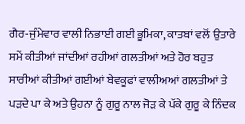ਗੈਰ-ਜੁੰਮੇਵਾਰ ਵਾਲੀ ਨਿਭਾਈ ਗਈ ਭੂਮਿਕਾ, ਕਾਤਬਾਂ ਵਲੋਂ ਉਤਾਰੇ ਸਮੇਂ ਕੀਤੀਆਂ ਜਾਂਦੀਆਂ ਰਹੀਆਂ ਗਲਤੀਆਂ ਅਤੇ ਹੋਰ ਬਹੁਤ ਸਾਰੀਆਂ ਕੀਤੀਆਂ ਗਈਆਂ ਬੇਵਕੂਫਾਂ ਵਾਲੀਅਆਂ ਗਲਤੀਆਂ ਤੇ ਪੜਦੇ ਪਾ ਕੇ ਅਤੇ ਉਹਨਾ ਨੂੰ ਗੁਰੂ ਨਾਲ ਜੋੜ ਕੇ ਪੱਕੇ ਗੁਰੂ ਕੇ ਨਿੰਦਕ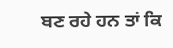ਬਣ ਰਹੇ ਹਨ ਤਾਂ ਕਿ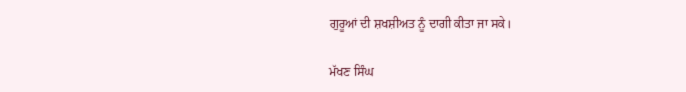ਗੁਰੂਆਂ ਦੀ ਸ਼ਖਸ਼ੀਅਤ ਨੂੰ ਦਾਗੀ ਕੀਤਾ ਜਾ ਸਕੇ।

ਮੱਖਣ ਸਿੰਘ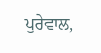ਪੁਰੇਵਾਲ,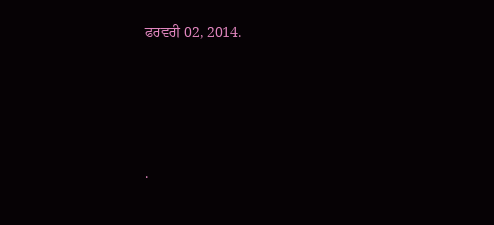ਫਰਵਰੀ 02, 2014.




.